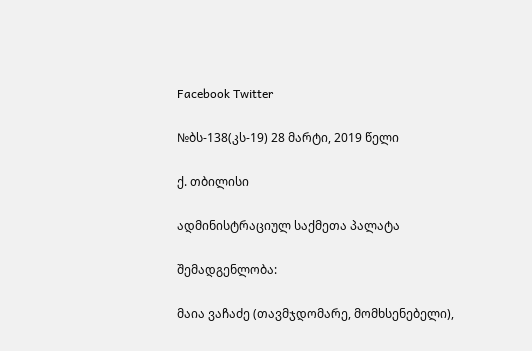Facebook Twitter

№ბს-138(კს-19) 28 მარტი, 2019 წელი

ქ. თბილისი

ადმინისტრაციულ საქმეთა პალატა

შემადგენლობა:

მაია ვაჩაძე (თავმჯდომარე, მომხსენებელი),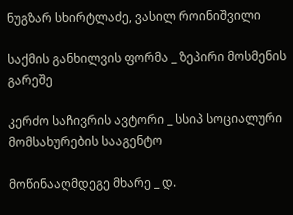ნუგზარ სხირტლაძე, ვასილ როინიშვილი

საქმის განხილვის ფორმა _ ზეპირი მოსმენის გარეშე

კერძო საჩივრის ავტორი _ სსიპ სოციალური მომსახურების სააგენტო

მოწინააღმდეგე მხარე _ დ.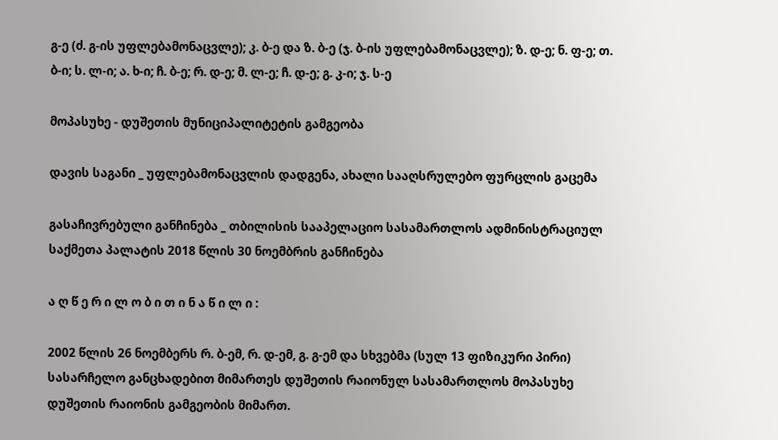გ-ე (ძ. გ-ის უფლებამონაცვლე); კ. ბ-ე და ზ. ბ-ე (ჯ. ბ-ის უფლებამონაცვლე); ზ. დ-ე; ნ. ფ-ე; თ. ბ-ი; ს. ლ-ი; ა. ხ-ი; ჩ. ბ-ე; რ. დ-ე; მ. ლ-ე; ჩ. დ-ე; გ. კ-ი; ჯ. ს-ე

მოპასუხე - დუშეთის მუნიციპალიტეტის გამგეობა

დავის საგანი _ უფლებამონაცვლის დადგენა, ახალი სააღსრულებო ფურცლის გაცემა

გასაჩივრებული განჩინება _ თბილისის სააპელაციო სასამართლოს ადმინისტრაციულ საქმეთა პალატის 2018 წლის 30 ნოემბრის განჩინება

ა ღ წ ე რ ი ლ ო ბ ი თ ი ნ ა წ ი ლ ი :

2002 წლის 26 ნოემბერს რ. ბ-ემ, რ. დ-ემ, გ. გ-ემ და სხვებმა (სულ 13 ფიზიკური პირი) სასარჩელო განცხადებით მიმართეს დუშეთის რაიონულ სასამართლოს მოპასუხე დუშეთის რაიონის გამგეობის მიმართ.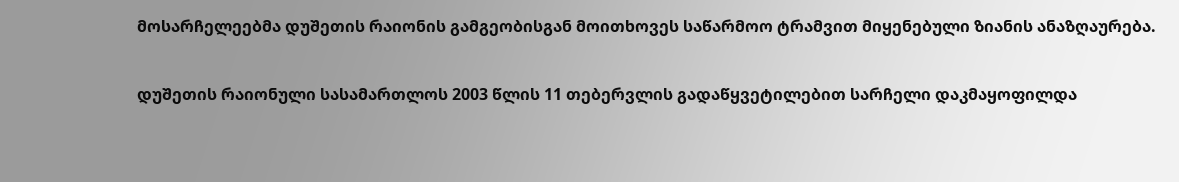მოსარჩელეებმა დუშეთის რაიონის გამგეობისგან მოითხოვეს საწარმოო ტრამვით მიყენებული ზიანის ანაზღაურება.

დუშეთის რაიონული სასამართლოს 2003 წლის 11 თებერვლის გადაწყვეტილებით სარჩელი დაკმაყოფილდა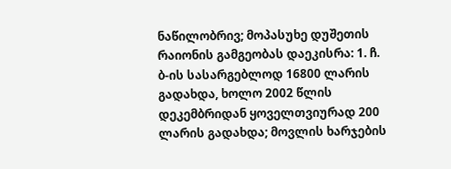ნაწილობრივ; მოპასუხე დუშეთის რაიონის გამგეობას დაეკისრა: 1. ჩ. ბ-ის სასარგებლოდ 16800 ლარის გადახდა, ხოლო 2002 წლის დეკემბრიდან ყოველთვიურად 200 ლარის გადახდა; მოვლის ხარჯების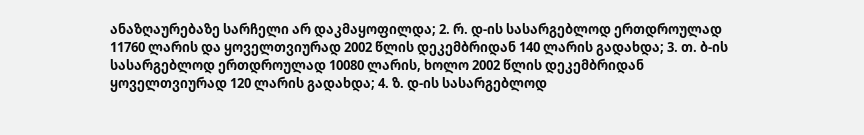ანაზღაურებაზე სარჩელი არ დაკმაყოფილდა; 2. რ. დ-ის სასარგებლოდ ერთდროულად 11760 ლარის და ყოველთვიურად 2002 წლის დეკემბრიდან 140 ლარის გადახდა; 3. თ. ბ-ის სასარგებლოდ ერთდროულად 10080 ლარის, ხოლო 2002 წლის დეკემბრიდან ყოველთვიურად 120 ლარის გადახდა; 4. ზ. დ-ის სასარგებლოდ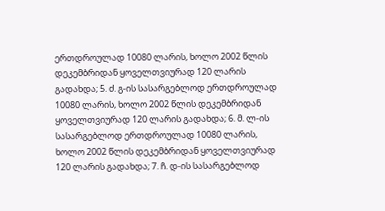ერთდროულად 10080 ლარის, ხოლო 2002 წლის დეკემბრიდან ყოველთვიურად 120 ლარის გადახდა; 5. ძ. გ-ის სასარგებლოდ ერთდროულად 10080 ლარის, ხოლო 2002 წლის დეკემბრიდან ყოველთვიურად 120 ლარის გადახდა; 6. მ. ლ-ის სასარგებლოდ ერთდროულად 10080 ლარის, ხოლო 2002 წლის დეკემბრიდან ყოველთვიურად 120 ლარის გადახდა; 7. ჩ. დ-ის სასარგებლოდ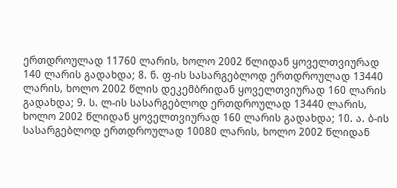ერთდროულად 11760 ლარის, ხოლო 2002 წლიდან ყოველთვიურად 140 ლარის გადახდა; 8. ნ. ფ-ის სასარგებლოდ ერთდროულად 13440 ლარის, ხოლო 2002 წლის დეკემბრიდან ყოველთვიურად 160 ლარის გადახდა; 9. ს. ლ-ის სასარგებლოდ ერთდროულად 13440 ლარის, ხოლო 2002 წლიდან ყოველთვიურად 160 ლარის გადახდა; 10. ა. ბ-ის სასარგებლოდ ერთდროულად 10080 ლარის, ხოლო 2002 წლიდან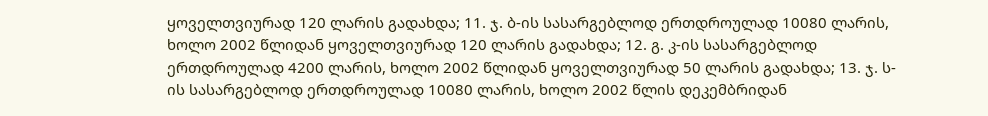ყოველთვიურად 120 ლარის გადახდა; 11. ჯ. ბ-ის სასარგებლოდ ერთდროულად 10080 ლარის, ხოლო 2002 წლიდან ყოველთვიურად 120 ლარის გადახდა; 12. გ. კ-ის სასარგებლოდ ერთდროულად 4200 ლარის, ხოლო 2002 წლიდან ყოველთვიურად 50 ლარის გადახდა; 13. ჯ. ს-ის სასარგებლოდ ერთდროულად 10080 ლარის, ხოლო 2002 წლის დეკემბრიდან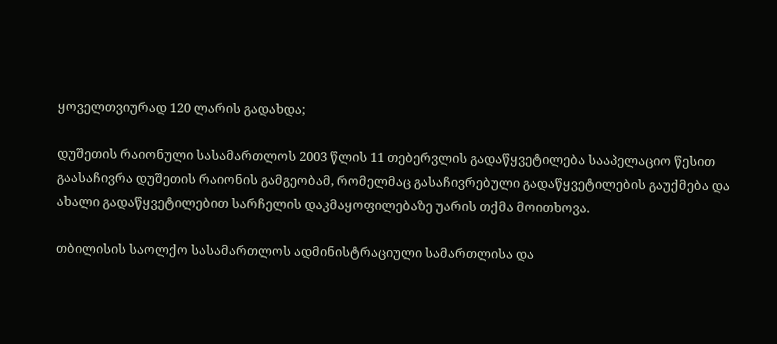ყოველთვიურად 120 ლარის გადახდა;

დუშეთის რაიონული სასამართლოს 2003 წლის 11 თებერვლის გადაწყვეტილება სააპელაციო წესით გაასაჩივრა დუშეთის რაიონის გამგეობამ, რომელმაც გასაჩივრებული გადაწყვეტილების გაუქმება და ახალი გადაწყვეტილებით სარჩელის დაკმაყოფილებაზე უარის თქმა მოითხოვა.

თბილისის საოლქო სასამართლოს ადმინისტრაციული სამართლისა და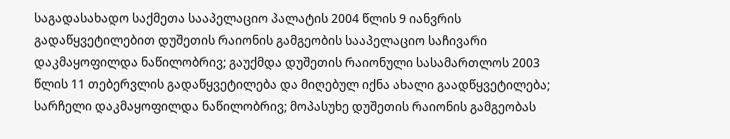საგადასახადო საქმეთა სააპელაციო პალატის 2004 წლის 9 იანვრის გადაწყვეტილებით დუშეთის რაიონის გამგეობის სააპელაციო საჩივარი დაკმაყოფილდა ნაწილობრივ; გაუქმდა დუშეთის რაიონული სასამართლოს 2003 წლის 11 თებერვლის გადაწყვეტილება და მიღებულ იქნა ახალი გაადწყვეტილება; სარჩელი დაკმაყოფილდა ნაწილობრივ; მოპასუხე დუშეთის რაიონის გამგეობას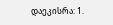დაეკისრა: 1.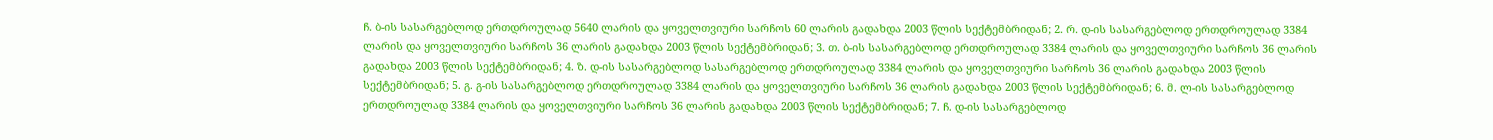ჩ. ბ-ის სასარგებლოდ ერთდროულად 5640 ლარის და ყოველთვიური სარჩოს 60 ლარის გადახდა 2003 წლის სექტემბრიდან; 2. რ. დ-ის სასარგებლოდ ერთდროულად 3384 ლარის და ყოველთვიური სარჩოს 36 ლარის გადახდა 2003 წლის სექტემბრიდან; 3. თ. ბ-ის სასარგებლოდ ერთდროულად 3384 ლარის და ყოველთვიური სარჩოს 36 ლარის გადახდა 2003 წლის სექტემბრიდან; 4. ზ. დ-ის სასარგებლოდ სასარგებლოდ ერთდროულად 3384 ლარის და ყოველთვიური სარჩოს 36 ლარის გადახდა 2003 წლის სექტემბრიდან; 5. გ. გ-ის სასარგებლოდ ერთდროულად 3384 ლარის და ყოველთვიური სარჩოს 36 ლარის გადახდა 2003 წლის სექტემბრიდან; 6. მ. ლ-ის სასარგებლოდ ერთდროულად 3384 ლარის და ყოველთვიური სარჩოს 36 ლარის გადახდა 2003 წლის სექტემბრიდან; 7. ჩ. დ-ის სასარგებლოდ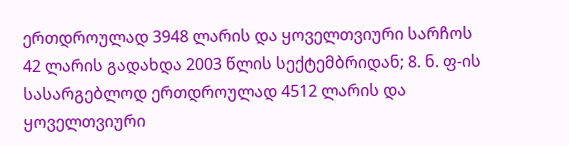ერთდროულად 3948 ლარის და ყოველთვიური სარჩოს 42 ლარის გადახდა 2003 წლის სექტემბრიდან; 8. ნ. ფ-ის სასარგებლოდ ერთდროულად 4512 ლარის და ყოველთვიური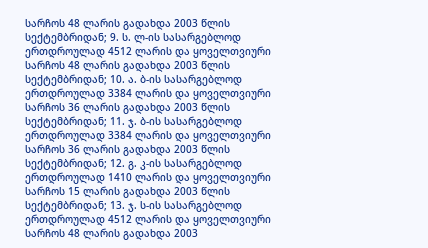სარჩოს 48 ლარის გადახდა 2003 წლის სექტემბრიდან; 9. ს. ლ-ის სასარგებლოდ ერთდროულად 4512 ლარის და ყოველთვიური სარჩოს 48 ლარის გადახდა 2003 წლის სექტემბრიდან; 10. ა. ბ-ის სასარგებლოდ ერთდროულად 3384 ლარის და ყოველთვიური სარჩოს 36 ლარის გადახდა 2003 წლის სექტემბრიდან; 11. ჯ. ბ-ის სასარგებლოდ ერთდროულად 3384 ლარის და ყოველთვიური სარჩოს 36 ლარის გადახდა 2003 წლის სექტემბრიდან; 12. გ. კ-ის სასარგებლოდ ერთდროულად 1410 ლარის და ყოველთვიური სარჩოს 15 ლარის გადახდა 2003 წლის სექტემბრიდან; 13. ჯ. ს-ის სასარგებლოდ ერთდროულად 4512 ლარის და ყოველთვიური სარჩოს 48 ლარის გადახდა 2003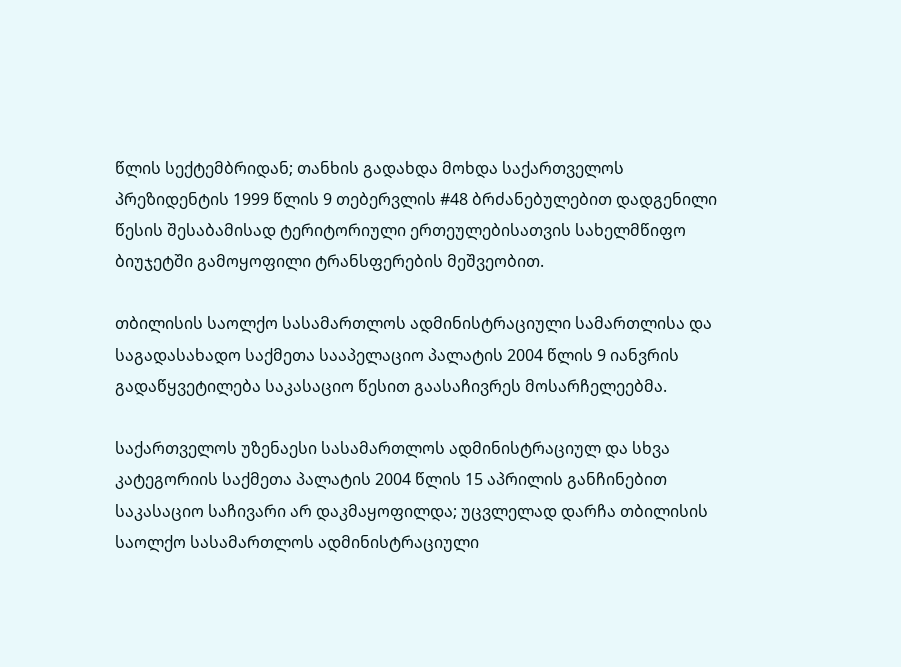წლის სექტემბრიდან; თანხის გადახდა მოხდა საქართველოს პრეზიდენტის 1999 წლის 9 თებერვლის #48 ბრძანებულებით დადგენილი წესის შესაბამისად ტერიტორიული ერთეულებისათვის სახელმწიფო ბიუჯეტში გამოყოფილი ტრანსფერების მეშვეობით.

თბილისის საოლქო სასამართლოს ადმინისტრაციული სამართლისა და საგადასახადო საქმეთა სააპელაციო პალატის 2004 წლის 9 იანვრის გადაწყვეტილება საკასაციო წესით გაასაჩივრეს მოსარჩელეებმა.

საქართველოს უზენაესი სასამართლოს ადმინისტრაციულ და სხვა კატეგორიის საქმეთა პალატის 2004 წლის 15 აპრილის განჩინებით საკასაციო საჩივარი არ დაკმაყოფილდა; უცვლელად დარჩა თბილისის საოლქო სასამართლოს ადმინისტრაციული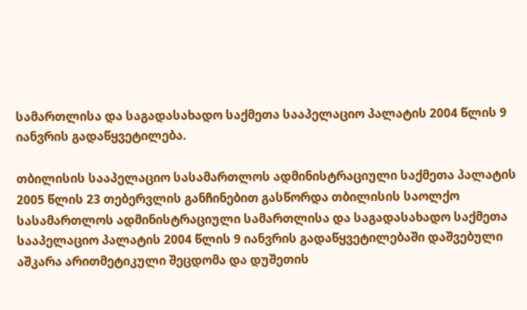სამართლისა და საგადასახადო საქმეთა სააპელაციო პალატის 2004 წლის 9 იანვრის გადაწყვეტილება.

თბილისის სააპელაციო სასამართლოს ადმინისტრაციული საქმეთა პალატის 2005 წლის 23 თებერვლის განჩინებით გასწორდა თბილისის საოლქო სასამართლოს ადმინისტრაციული სამართლისა და საგადასახადო საქმეთა სააპელაციო პალატის 2004 წლის 9 იანვრის გადაწყვეტილებაში დაშვებული აშკარა არითმეტიკული შეცდომა და დუშეთის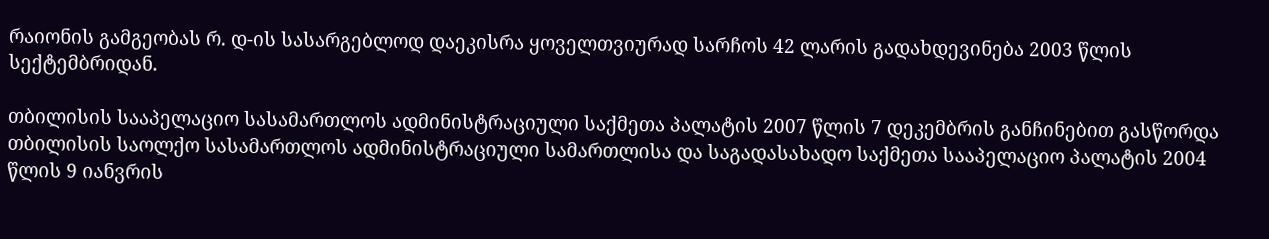რაიონის გამგეობას რ. დ-ის სასარგებლოდ დაეკისრა ყოველთვიურად სარჩოს 42 ლარის გადახდევინება 2003 წლის სექტემბრიდან.

თბილისის სააპელაციო სასამართლოს ადმინისტრაციული საქმეთა პალატის 2007 წლის 7 დეკემბრის განჩინებით გასწორდა თბილისის საოლქო სასამართლოს ადმინისტრაციული სამართლისა და საგადასახადო საქმეთა სააპელაციო პალატის 2004 წლის 9 იანვრის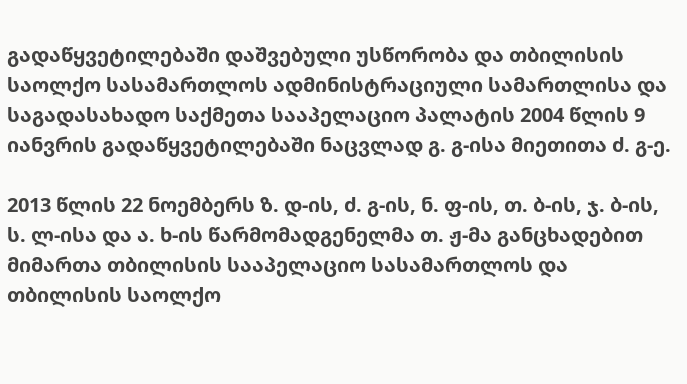გადაწყვეტილებაში დაშვებული უსწორობა და თბილისის საოლქო სასამართლოს ადმინისტრაციული სამართლისა და საგადასახადო საქმეთა სააპელაციო პალატის 2004 წლის 9 იანვრის გადაწყვეტილებაში ნაცვლად გ. გ-ისა მიეთითა ძ. გ-ე.

2013 წლის 22 ნოემბერს ზ. დ-ის, ძ. გ-ის, ნ. ფ-ის, თ. ბ-ის, ჯ. ბ-ის, ს. ლ-ისა და ა. ხ-ის წარმომადგენელმა თ. ჟ-მა განცხადებით მიმართა თბილისის სააპელაციო სასამართლოს და თბილისის საოლქო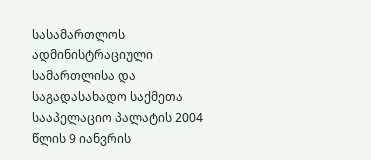სასამართლოს ადმინისტრაციული სამართლისა და საგადასახადო საქმეთა სააპელაციო პალატის 2004 წლის 9 იანვრის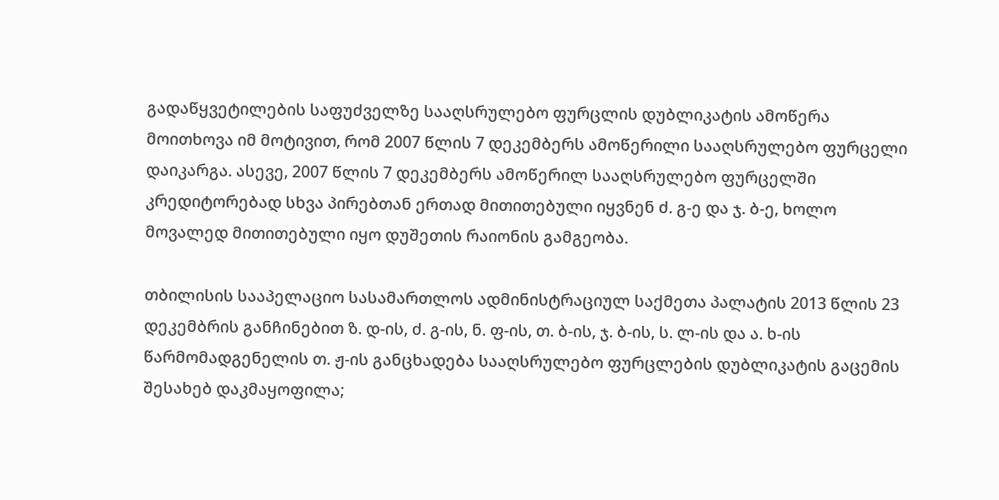გადაწყვეტილების საფუძველზე სააღსრულებო ფურცლის დუბლიკატის ამოწერა მოითხოვა იმ მოტივით, რომ 2007 წლის 7 დეკემბერს ამოწერილი სააღსრულებო ფურცელი დაიკარგა. ასევე, 2007 წლის 7 დეკემბერს ამოწერილ სააღსრულებო ფურცელში კრედიტორებად სხვა პირებთან ერთად მითითებული იყვნენ ძ. გ-ე და ჯ. ბ-ე, ხოლო მოვალედ მითითებული იყო დუშეთის რაიონის გამგეობა.

თბილისის სააპელაციო სასამართლოს ადმინისტრაციულ საქმეთა პალატის 2013 წლის 23 დეკემბრის განჩინებით ზ. დ-ის, ძ. გ-ის, ნ. ფ-ის, თ. ბ-ის, ჯ. ბ-ის, ს. ლ-ის და ა. ხ-ის წარმომადგენელის თ. ჟ-ის განცხადება სააღსრულებო ფურცლების დუბლიკატის გაცემის შესახებ დაკმაყოფილა;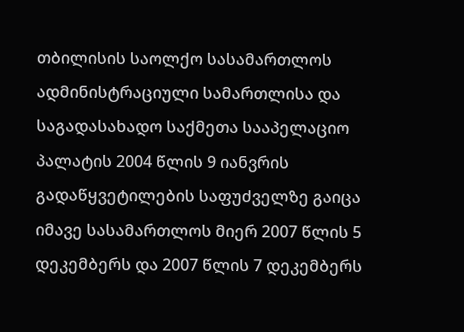თბილისის საოლქო სასამართლოს ადმინისტრაციული სამართლისა და საგადასახადო საქმეთა სააპელაციო პალატის 2004 წლის 9 იანვრის გადაწყვეტილების საფუძველზე გაიცა იმავე სასამართლოს მიერ 2007 წლის 5 დეკემბერს და 2007 წლის 7 დეკემბერს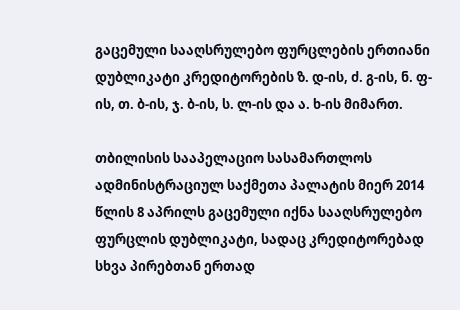გაცემული სააღსრულებო ფურცლების ერთიანი დუბლიკატი კრედიტორების ზ. დ-ის, ძ. გ-ის, ნ. ფ-ის, თ. ბ-ის, ჯ. ბ-ის, ს. ლ-ის და ა. ხ-ის მიმართ.

თბილისის სააპელაციო სასამართლოს ადმინისტრაციულ საქმეთა პალატის მიერ 2014 წლის 8 აპრილს გაცემული იქნა სააღსრულებო ფურცლის დუბლიკატი, სადაც კრედიტორებად სხვა პირებთან ერთად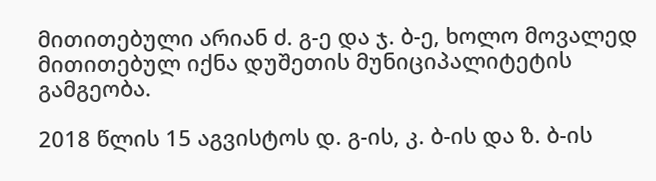მითითებული არიან ძ. გ-ე და ჯ. ბ-ე, ხოლო მოვალედ მითითებულ იქნა დუშეთის მუნიციპალიტეტის გამგეობა.

2018 წლის 15 აგვისტოს დ. გ-ის, კ. ბ-ის და ზ. ბ-ის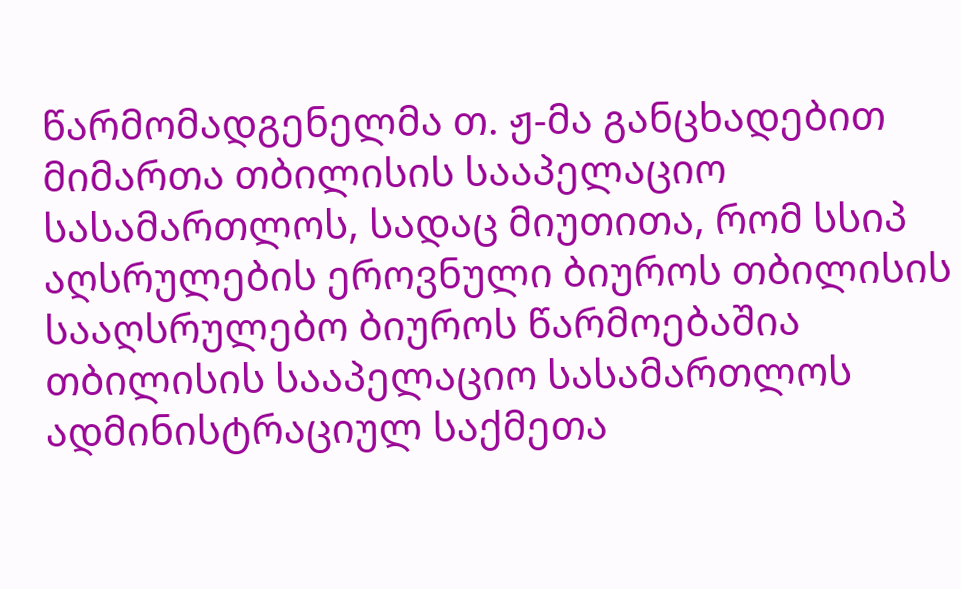წარმომადგენელმა თ. ჟ-მა განცხადებით მიმართა თბილისის სააპელაციო სასამართლოს, სადაც მიუთითა, რომ სსიპ აღსრულების ეროვნული ბიუროს თბილისის სააღსრულებო ბიუროს წარმოებაშია თბილისის სააპელაციო სასამართლოს ადმინისტრაციულ საქმეთა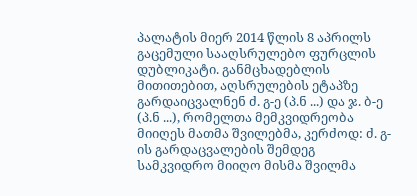პალატის მიერ 2014 წლის 8 აპრილს გაცემული სააღსრულებო ფურცლის დუბლიკატი. განმცხადებლის მითითებით, აღსრულების ეტაპზე გარდაიცვალნენ ძ. გ-ე (პ.ნ ...) და ჯ. ბ-ე (პ.ნ ...), რომელთა მემკვიდრეობა მიიღეს მათმა შვილებმა, კერძოდ: ძ. გ-ის გარდაცვალების შემდეგ სამკვიდრო მიიღო მისმა შვილმა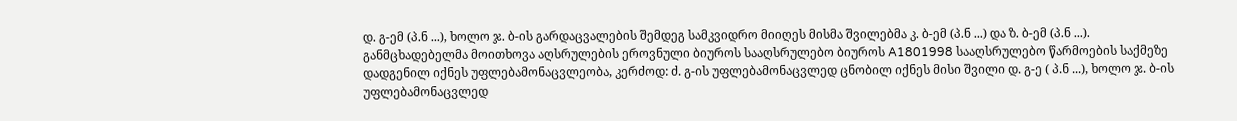დ. გ-ემ (პ.ნ ...), ხოლო ჯ. ბ-ის გარდაცვალების შემდეგ სამკვიდრო მიიღეს მისმა შვილებმა კ. ბ-ემ (პ.ნ ...) და ზ. ბ-ემ (პ.ნ ...). განმცხადებელმა მოითხოვა აღსრულების ეროვნული ბიუროს სააღსრულებო ბიუროს A1801998 სააღსრულებო წარმოების საქმეზე დადგენილ იქნეს უფლებამონაცვლეობა, კერძოდ: ძ. გ-ის უფლებამონაცვლედ ცნობილ იქნეს მისი შვილი დ. გ-ე ( პ.ნ ...), ხოლო ჯ. ბ-ის უფლებამონაცვლედ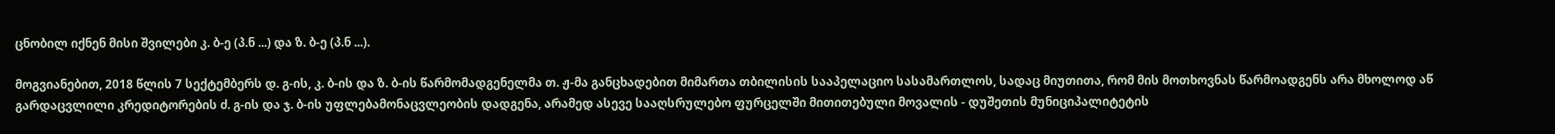ცნობილ იქნენ მისი შვილები კ. ბ-ე (პ.ნ ...) და ზ. ბ-ე (პ.ნ ...).

მოგვიანებით, 2018 წლის 7 სექტემბერს დ. გ-ის, კ. ბ-ის და ზ. ბ-ის წარმომადგენელმა თ. ჟ-მა განცხადებით მიმართა თბილისის სააპელაციო სასამართლოს, სადაც მიუთითა, რომ მის მოთხოვნას წარმოადგენს არა მხოლოდ აწ გარდაცვლილი კრედიტორების ძ. გ-ის და ჯ. ბ-ის უფლებამონაცვლეობის დადგენა, არამედ ასევე სააღსრულებო ფურცელში მითითებული მოვალის - დუშეთის მუნიციპალიტეტის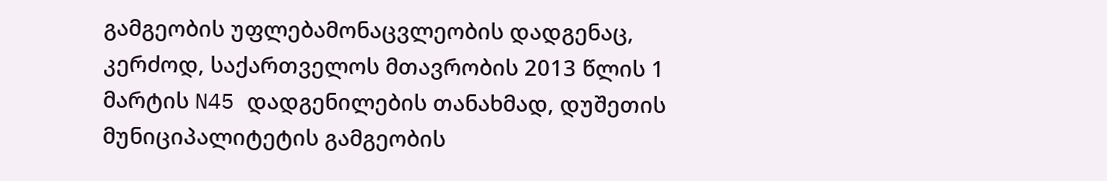გამგეობის უფლებამონაცვლეობის დადგენაც, კერძოდ, საქართველოს მთავრობის 2013 წლის 1 მარტის N45 დადგენილების თანახმად, დუშეთის მუნიციპალიტეტის გამგეობის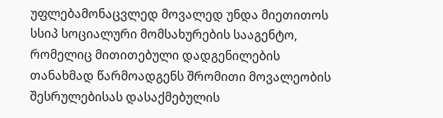უფლებამონაცვლედ მოვალედ უნდა მიეთითოს სსიპ სოციალური მომსახურების სააგენტო, რომელიც მითითებული დადგენილების თანახმად წარმოადგენს შრომითი მოვალეობის შესრულებისას დასაქმებულის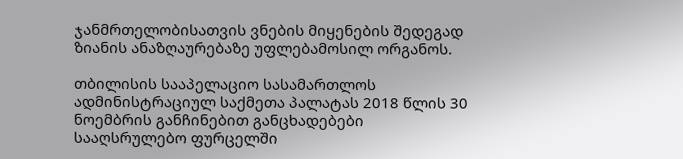ჯანმრთელობისათვის ვნების მიყენების შედეგად ზიანის ანაზღაურებაზე უფლებამოსილ ორგანოს.

თბილისის სააპელაციო სასამართლოს ადმინისტრაციულ საქმეთა პალატას 2018 წლის 30 ნოემბრის განჩინებით განცხადებები სააღსრულებო ფურცელში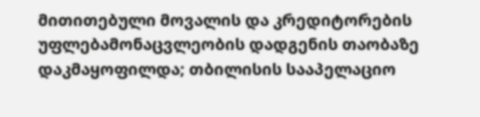მითითებული მოვალის და კრედიტორების უფლებამონაცვლეობის დადგენის თაობაზე დაკმაყოფილდა; თბილისის სააპელაციო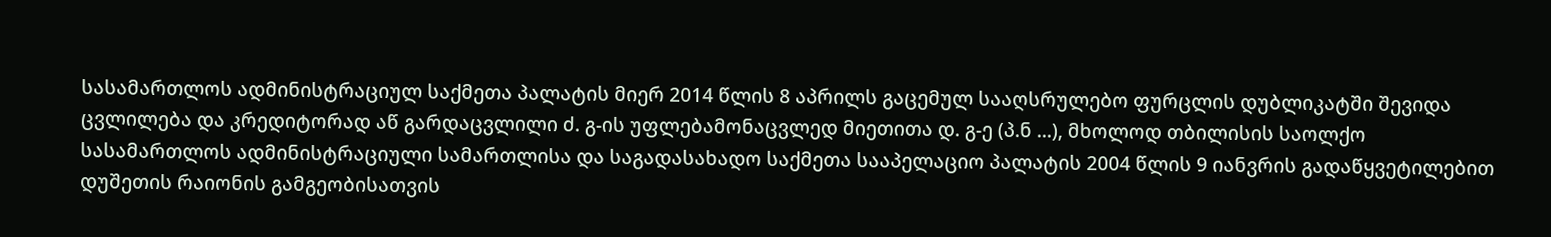სასამართლოს ადმინისტრაციულ საქმეთა პალატის მიერ 2014 წლის 8 აპრილს გაცემულ სააღსრულებო ფურცლის დუბლიკატში შევიდა ცვლილება და კრედიტორად აწ გარდაცვლილი ძ. გ-ის უფლებამონაცვლედ მიეთითა დ. გ-ე (პ.ნ ...), მხოლოდ თბილისის საოლქო სასამართლოს ადმინისტრაციული სამართლისა და საგადასახადო საქმეთა სააპელაციო პალატის 2004 წლის 9 იანვრის გადაწყვეტილებით დუშეთის რაიონის გამგეობისათვის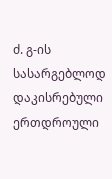ძ. გ-ის სასარგებლოდ დაკისრებული ერთდროული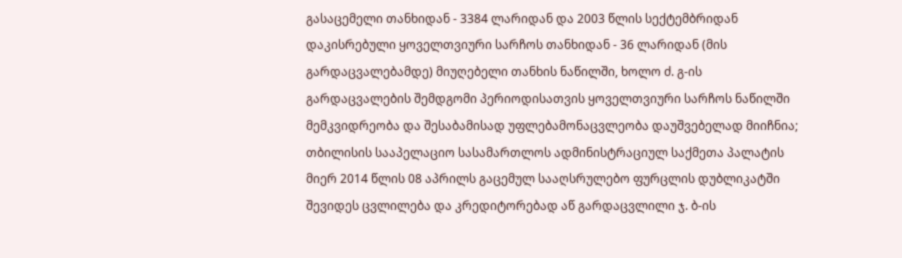გასაცემელი თანხიდან - 3384 ლარიდან და 2003 წლის სექტემბრიდან დაკისრებული ყოველთვიური სარჩოს თანხიდან - 36 ლარიდან (მის გარდაცვალებამდე) მიუღებელი თანხის ნაწილში, ხოლო ძ. გ-ის გარდაცვალების შემდგომი პერიოდისათვის ყოველთვიური სარჩოს ნაწილში მემკვიდრეობა და შესაბამისად უფლებამონაცვლეობა დაუშვებელად მიიჩნია; თბილისის სააპელაციო სასამართლოს ადმინისტრაციულ საქმეთა პალატის მიერ 2014 წლის 08 აპრილს გაცემულ სააღსრულებო ფურცლის დუბლიკატში შევიდეს ცვლილება და კრედიტორებად აწ გარდაცვლილი ჯ. ბ-ის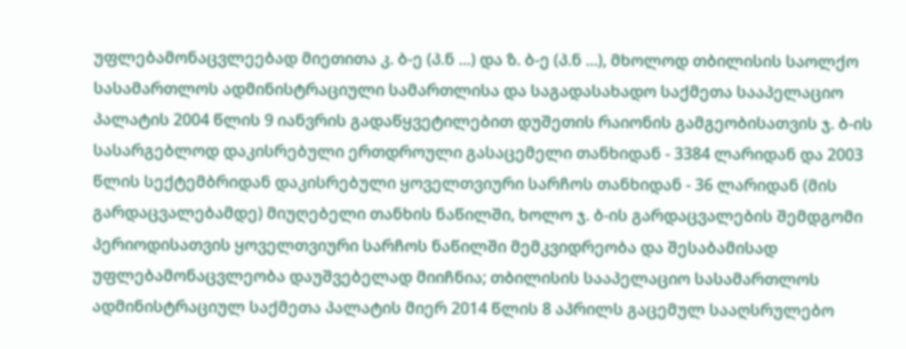უფლებამონაცვლეებად მიეთითა კ. ბ-ე (პ.ნ ...) და ზ. ბ-ე (პ.ნ ...), მხოლოდ თბილისის საოლქო სასამართლოს ადმინისტრაციული სამართლისა და საგადასახადო საქმეთა სააპელაციო პალატის 2004 წლის 9 იანვრის გადაწყვეტილებით დუშეთის რაიონის გამგეობისათვის ჯ. ბ-ის სასარგებლოდ დაკისრებული ერთდროული გასაცემელი თანხიდან - 3384 ლარიდან და 2003 წლის სექტემბრიდან დაკისრებული ყოველთვიური სარჩოს თანხიდან - 36 ლარიდან (მის გარდაცვალებამდე) მიუღებელი თანხის ნაწილში, ხოლო ჯ. ბ-ის გარდაცვალების შემდგომი პერიოდისათვის ყოველთვიური სარჩოს ნაწილში მემკვიდრეობა და შესაბამისად უფლებამონაცვლეობა დაუშვებელად მიიჩნია; თბილისის სააპელაციო სასამართლოს ადმინისტრაციულ საქმეთა პალატის მიერ 2014 წლის 8 აპრილს გაცემულ სააღსრულებო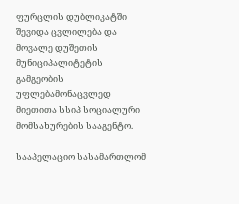ფურცლის დუბლიკატში შევიდა ცვლილება და მოვალე დუშეთის მუნიციპალიტეტის გამგეობის უფლებამონაცვლედ მიეთითა სსიპ სოციალური მომსახურების სააგენტო.

სააპელაციო სასამართლომ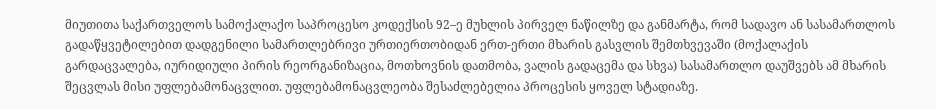მიუთითა საქართველოს სამოქალაქო საპროცესო კოდექსის 92–ე მუხლის პირველ ნაწილზე და განმარტა, რომ სადავო ან სასამართლოს გადაწყვეტილებით დადგენილი სამართლებრივი ურთიერთობიდან ერთ-ერთი მხარის გასვლის შემთხვევაში (მოქალაქის გარდაცვალება, იურიდიული პირის რეორგანიზაცია, მოთხოვნის დათმობა, ვალის გადაცემა და სხვა) სასამართლო დაუშვებს ამ მხარის შეცვლას მისი უფლებამონაცვლით. უფლებამონაცვლეობა შესაძლებელია პროცესის ყოველ სტადიაზე.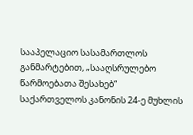სააპელაციო სასამართლოს განმარტებით, „სააღსრულებო წარმოებათა შესახებ“ საქართველოს კანონის 24-ე მუხლის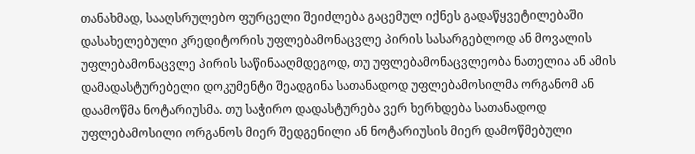თანახმად, სააღსრულებო ფურცელი შეიძლება გაცემულ იქნეს გადაწყვეტილებაში დასახელებული კრედიტორის უფლებამონაცვლე პირის სასარგებლოდ ან მოვალის უფლებამონაცვლე პირის საწინააღმდეგოდ, თუ უფლებამონაცვლეობა ნათელია ან ამის დამადასტურებელი დოკუმენტი შეადგინა სათანადოდ უფლებამოსილმა ორგანომ ან დაამოწმა ნოტარიუსმა. თუ საჭირო დადასტურება ვერ ხერხდება სათანადოდ უფლებამოსილი ორგანოს მიერ შედგენილი ან ნოტარიუსის მიერ დამოწმებული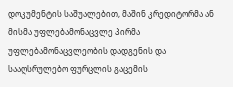დოკუმენტის საშუალებით, მაშინ კრედიტორმა ან მისმა უფლებამონაცვლე პირმა უფლებამონაცვლეობის დადგენის და სააღსრულებო ფურცლის გაცემის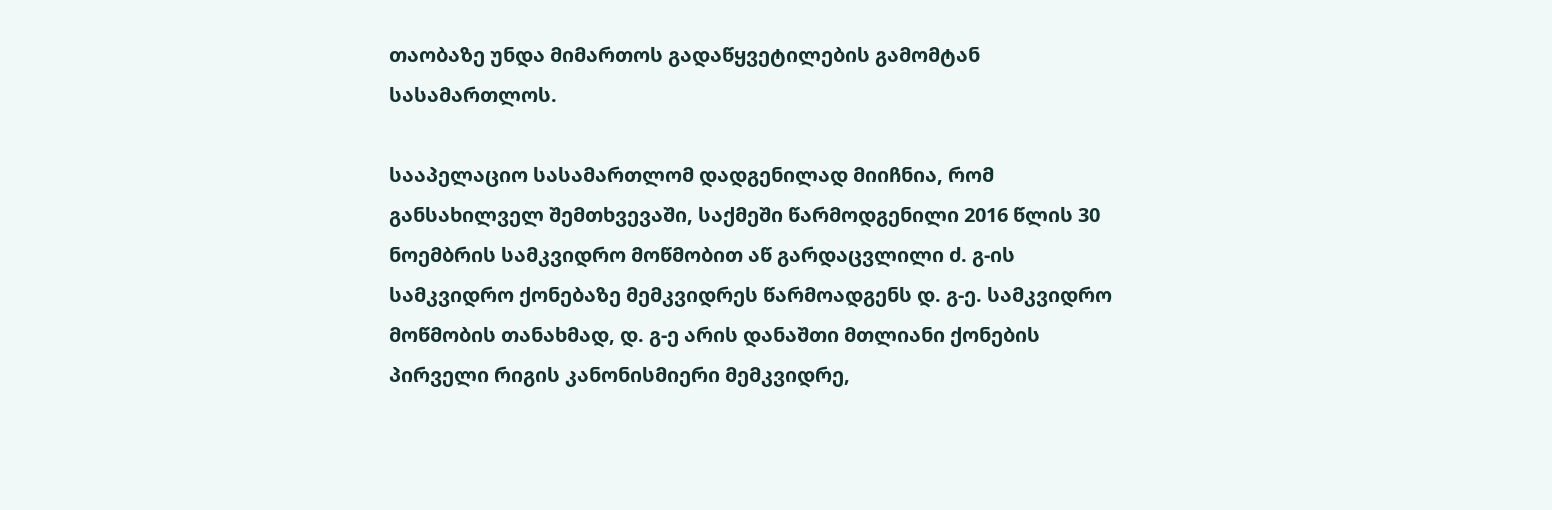თაობაზე უნდა მიმართოს გადაწყვეტილების გამომტან სასამართლოს.

სააპელაციო სასამართლომ დადგენილად მიიჩნია, რომ განსახილველ შემთხვევაში, საქმეში წარმოდგენილი 2016 წლის 30 ნოემბრის სამკვიდრო მოწმობით აწ გარდაცვლილი ძ. გ-ის სამკვიდრო ქონებაზე მემკვიდრეს წარმოადგენს დ. გ-ე. სამკვიდრო მოწმობის თანახმად, დ. გ-ე არის დანაშთი მთლიანი ქონების პირველი რიგის კანონისმიერი მემკვიდრე,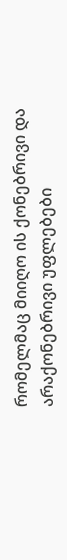რომელმაც მიიღო ის ქონებრივი და არაქონებრივი უფლებები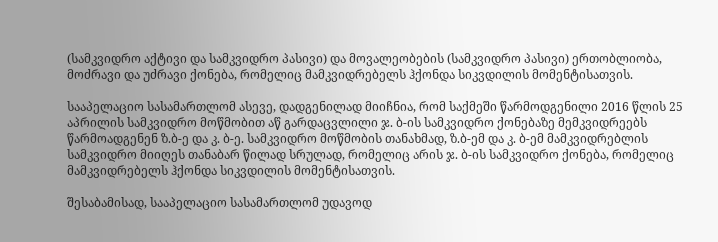(სამკვიდრო აქტივი და სამკვიდრო პასივი) და მოვალეობების (სამკვიდრო პასივი) ერთობლიობა, მოძრავი და უძრავი ქონება, რომელიც მამკვიდრებელს ჰქონდა სიკვდილის მომენტისათვის.

სააპელაციო სასამართლომ ასევე, დადგენილად მიიჩნია, რომ საქმეში წარმოდგენილი 2016 წლის 25 აპრილის სამკვიდრო მოწმობით აწ გარდაცვლილი ჯ. ბ-ის სამკვიდრო ქონებაზე მემკვიდრეებს წარმოადგენენ ზ.ბ-ე და კ. ბ-ე. სამკვიდრო მოწმობის თანახმად, ზ.ბ-ემ და კ. ბ-ემ მამკვიდრებლის სამკვიდრო მიიღეს თანაბარ წილად სრულად, რომელიც არის ჯ. ბ-ის სამკვიდრო ქონება, რომელიც მამკვიდრებელს ჰქონდა სიკვდილის მომენტისათვის.

შესაბამისად, სააპელაციო სასამართლომ უდავოდ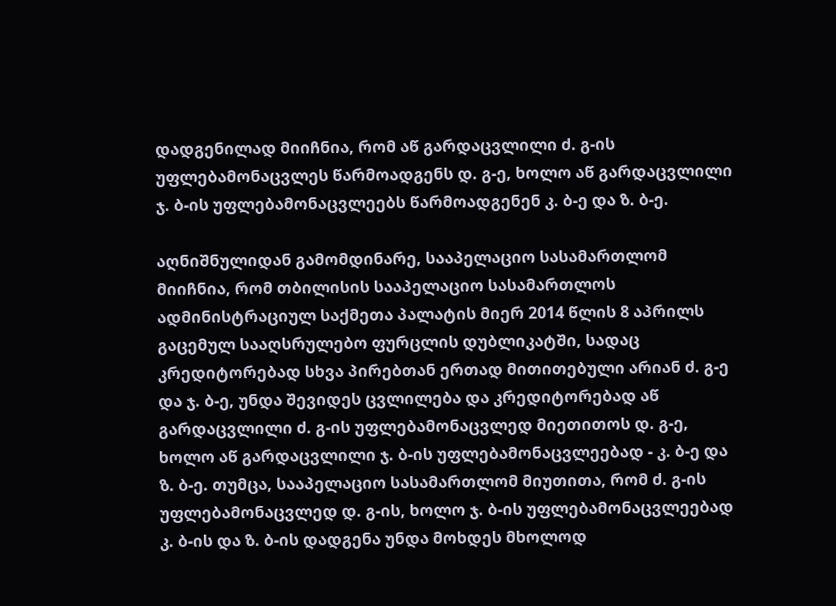დადგენილად მიიჩნია, რომ აწ გარდაცვლილი ძ. გ-ის უფლებამონაცვლეს წარმოადგენს დ. გ-ე, ხოლო აწ გარდაცვლილი ჯ. ბ-ის უფლებამონაცვლეებს წარმოადგენენ კ. ბ-ე და ზ. ბ-ე.

აღნიშნულიდან გამომდინარე, სააპელაციო სასამართლომ მიიჩნია, რომ თბილისის სააპელაციო სასამართლოს ადმინისტრაციულ საქმეთა პალატის მიერ 2014 წლის 8 აპრილს გაცემულ სააღსრულებო ფურცლის დუბლიკატში, სადაც კრედიტორებად სხვა პირებთან ერთად მითითებული არიან ძ. გ-ე და ჯ. ბ-ე, უნდა შევიდეს ცვლილება და კრედიტორებად აწ გარდაცვლილი ძ. გ-ის უფლებამონაცვლედ მიეთითოს დ. გ-ე, ხოლო აწ გარდაცვლილი ჯ. ბ-ის უფლებამონაცვლეებად - კ. ბ-ე და ზ. ბ-ე. თუმცა, სააპელაციო სასამართლომ მიუთითა, რომ ძ. გ-ის უფლებამონაცვლედ დ. გ-ის, ხოლო ჯ. ბ-ის უფლებამონაცვლეებად კ. ბ-ის და ზ. ბ-ის დადგენა უნდა მოხდეს მხოლოდ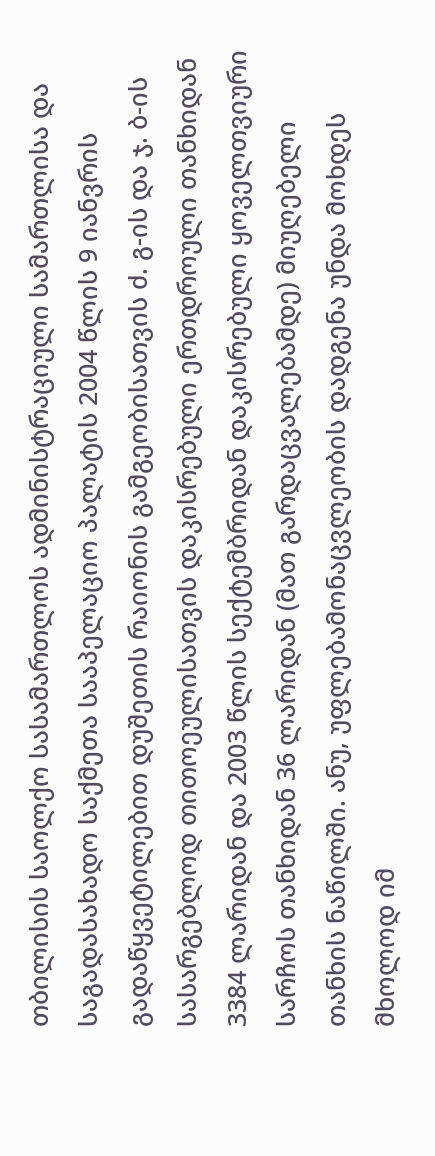თბილისის საოლქო სასამართლოს ადმინისტრაციული სამართლისა და საგადასახადო საქმეთა სააპელაციო პალატის 2004 წლის 9 იანვრის გადაწყვეტილებით დუშეთის რაიონის გამგეობისათვის ძ. გ-ის და ჯ. ბ-ის სასარგებლოდ თითოეულისათვის დაკისრებული ერთდროული თანხიდან 3384 ლარიდან და 2003 წლის სექტემბრიდან დაკისრებული ყოველთვიური სარჩოს თანხიდან 36 ლარიდან (მათ გარდაცვალებამდე) მიუღებელი თანხის ნაწილში. ანუ, უფლებამონაცვლეობის დადგენა უნდა მოხდეს მხოლოდ იმ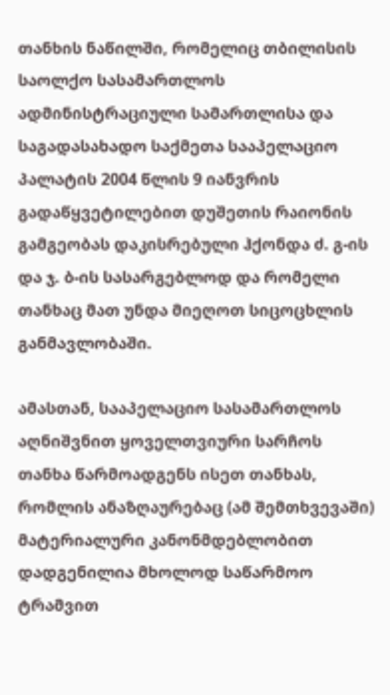თანხის ნაწილში, რომელიც თბილისის საოლქო სასამართლოს ადმინისტრაციული სამართლისა და საგადასახადო საქმეთა სააპელაციო პალატის 2004 წლის 9 იანვრის გადაწყვეტილებით დუშეთის რაიონის გამგეობას დაკისრებული ჰქონდა ძ. გ-ის და ჯ. ბ-ის სასარგებლოდ და რომელი თანხაც მათ უნდა მიეღოთ სიცოცხლის განმავლობაში.

ამასთან, სააპელაციო სასამართლოს აღნიშვნით ყოველთვიური სარჩოს თანხა წარმოადგენს ისეთ თანხას, რომლის ანაზღაურებაც (ამ შემთხვევაში) მატერიალური კანონმდებლობით დადგენილია მხოლოდ საწარმოო ტრამვით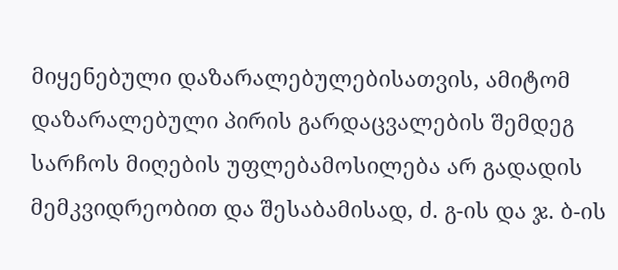მიყენებული დაზარალებულებისათვის, ამიტომ დაზარალებული პირის გარდაცვალების შემდეგ სარჩოს მიღების უფლებამოსილება არ გადადის მემკვიდრეობით და შესაბამისად, ძ. გ-ის და ჯ. ბ-ის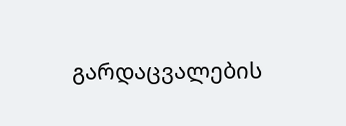გარდაცვალების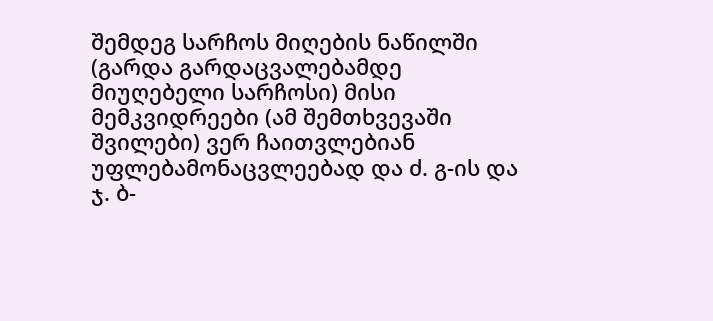შემდეგ სარჩოს მიღების ნაწილში (გარდა გარდაცვალებამდე მიუღებელი სარჩოსი) მისი მემკვიდრეები (ამ შემთხვევაში შვილები) ვერ ჩაითვლებიან უფლებამონაცვლეებად და ძ. გ-ის და ჯ. ბ-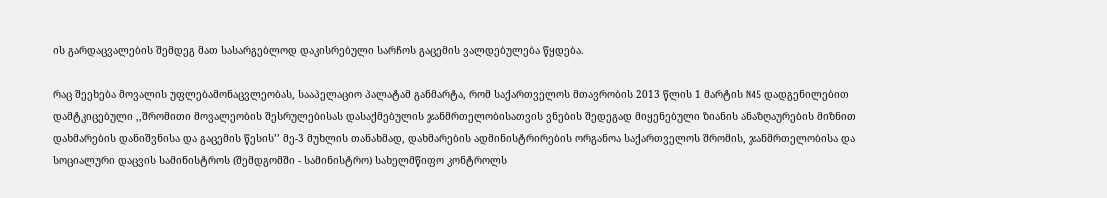ის გარდაცვალების შემდეგ მათ სასარგებლოდ დაკისრებული სარჩოს გაცემის ვალდებულება წყდება.

რაც შეეხება მოვალის უფლებამონაცვლეობას, სააპელაციო პალატამ განმარტა, რომ საქართველოს მთავრობის 2013 წლის 1 მარტის N45 დადგენილებით დამტკიცებული ,,შრომითი მოვალეობის შესრულებისას დასაქმებულის ჯანმრთელობისათვის ვნების შედეგად მიყენებული ზიანის ანაზღაურების მიზნით დახმარების დანიშვნისა და გაცემის წესის’’ მე-3 მუხლის თანახმად, დახმარების ადმინისტრირების ორგანოა საქართველოს შრომის, ჯანმრთელობისა და სოციალური დაცვის სამინისტროს (შემდგომში - სამინისტრო) სახელმწიფო კონტროლს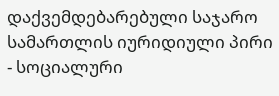დაქვემდებარებული საჯარო სამართლის იურიდიული პირი - სოციალური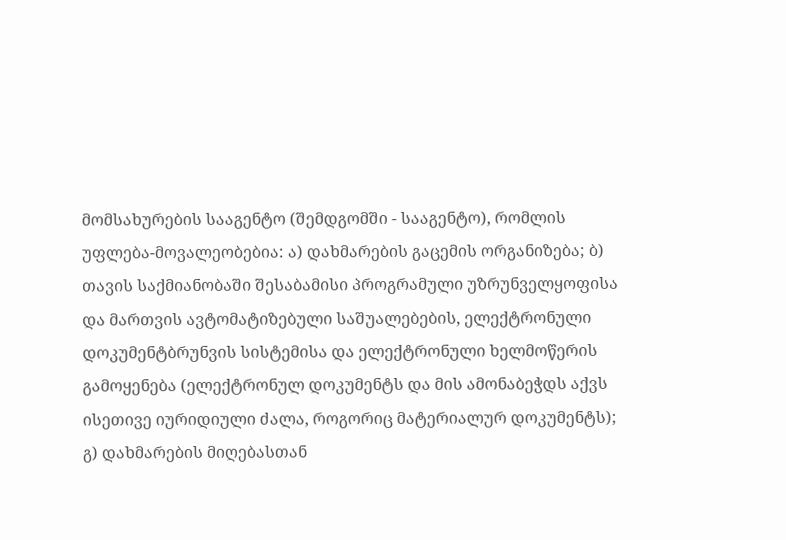მომსახურების სააგენტო (შემდგომში - სააგენტო), რომლის უფლება-მოვალეობებია: ა) დახმარების გაცემის ორგანიზება; ბ) თავის საქმიანობაში შესაბამისი პროგრამული უზრუნველყოფისა და მართვის ავტომატიზებული საშუალებების, ელექტრონული დოკუმენტბრუნვის სისტემისა და ელექტრონული ხელმოწერის გამოყენება (ელექტრონულ დოკუმენტს და მის ამონაბეჭდს აქვს ისეთივე იურიდიული ძალა, როგორიც მატერიალურ დოკუმენტს); გ) დახმარების მიღებასთან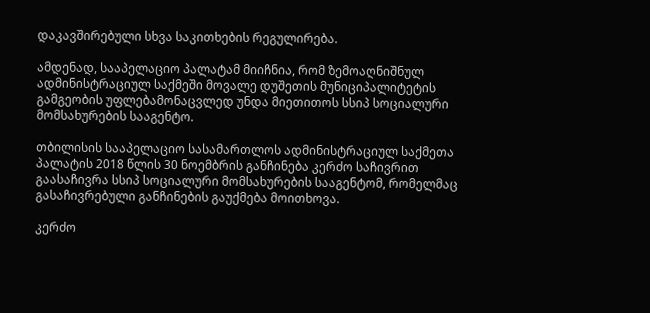დაკავშირებული სხვა საკითხების რეგულირება.

ამდენად, სააპელაციო პალატამ მიიჩნია, რომ ზემოაღნიშნულ ადმინისტრაციულ საქმეში მოვალე დუშეთის მუნიციპალიტეტის გამგეობის უფლებამონაცვლედ უნდა მიეთითოს სსიპ სოციალური მომსახურების სააგენტო.

თბილისის სააპელაციო სასამართლოს ადმინისტრაციულ საქმეთა პალატის 2018 წლის 30 ნოემბრის განჩინება კერძო საჩივრით გაასაჩივრა სსიპ სოციალური მომსახურების სააგენტომ, რომელმაც გასაჩივრებული განჩინების გაუქმება მოითხოვა.

კერძო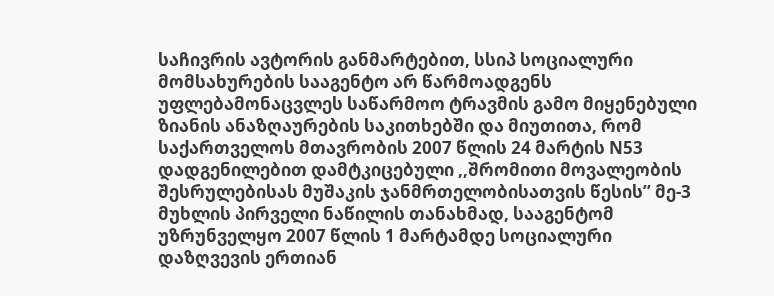საჩივრის ავტორის განმარტებით, სსიპ სოციალური მომსახურების სააგენტო არ წარმოადგენს უფლებამონაცვლეს საწარმოო ტრავმის გამო მიყენებული ზიანის ანაზღაურების საკითხებში და მიუთითა, რომ საქართველოს მთავრობის 2007 წლის 24 მარტის N53 დადგენილებით დამტკიცებული ,,შრომითი მოვალეობის შესრულებისას მუშაკის ჯანმრთელობისათვის წესის’’ მე-3 მუხლის პირველი ნაწილის თანახმად, სააგენტომ უზრუნველყო 2007 წლის 1 მარტამდე სოციალური დაზღვევის ერთიან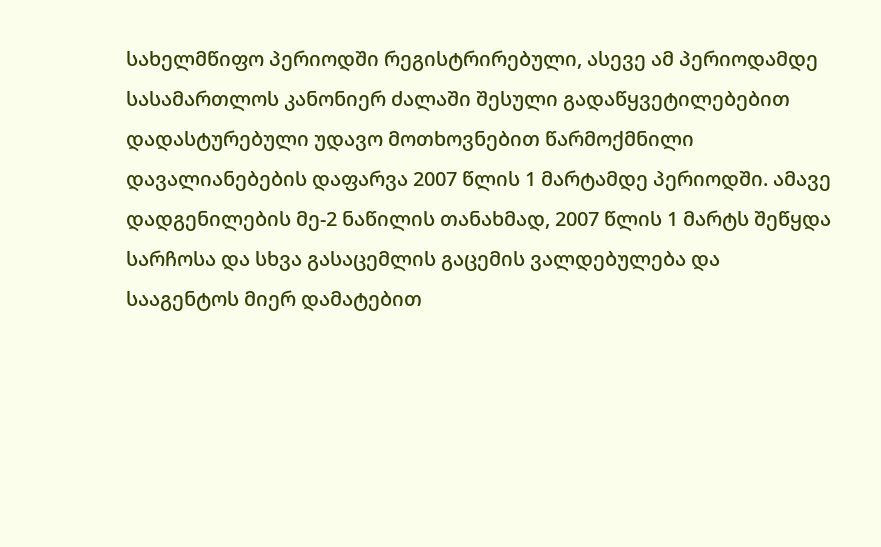სახელმწიფო პერიოდში რეგისტრირებული, ასევე ამ პერიოდამდე სასამართლოს კანონიერ ძალაში შესული გადაწყვეტილებებით დადასტურებული უდავო მოთხოვნებით წარმოქმნილი დავალიანებების დაფარვა 2007 წლის 1 მარტამდე პერიოდში. ამავე დადგენილების მე-2 ნაწილის თანახმად, 2007 წლის 1 მარტს შეწყდა სარჩოსა და სხვა გასაცემლის გაცემის ვალდებულება და სააგენტოს მიერ დამატებით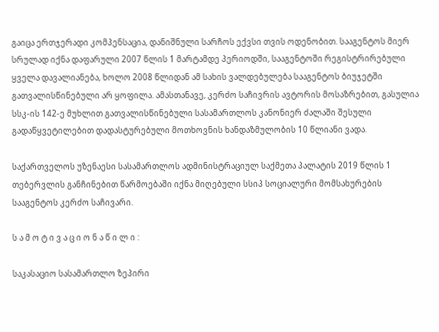გაიცა ერთჯერადი კომპენსაცია, დანიშნული სარჩოს ექვსი თვის ოდენობით. სააგენტოს მიერ სრულად იქნა დაფარული 2007 წლის 1 მარტამდე პერიოდში, სააგენტოში რეგისტრირებული ყველა დავალიანება, ხოლო 2008 წლიდან ამ სახის ვალდებულება სააგენტოს ბიუჯეტში გათვალისწინებული არ ყოფილა. ამასთანავე, კერძო საჩივრის ავტორის მოსაზრებით, გასულია სსკ-ის 142-ე მუხლით გათვალისწინებული სასამართლოს კანონიერ ძალაში შესული გადაწყვეტილებით დადასტურებული მოთხოვნის ხანდაზმულობის 10 წლიანი ვადა.

საქართველოს უზენაესი სასამართლოს ადმინისტრაციულ საქმეთა პალატის 2019 წლის 1 თებერვლის განჩინებით წარმოებაში იქნა მიღებული სსიპ სოციალური მომსახურების სააგენტოს კერძო საჩივარი.

ს ა მ ო ტ ი ვ ა ც ი ო ნ ა წ ი ლ ი :

საკასაციო სასამართლო ზეპირი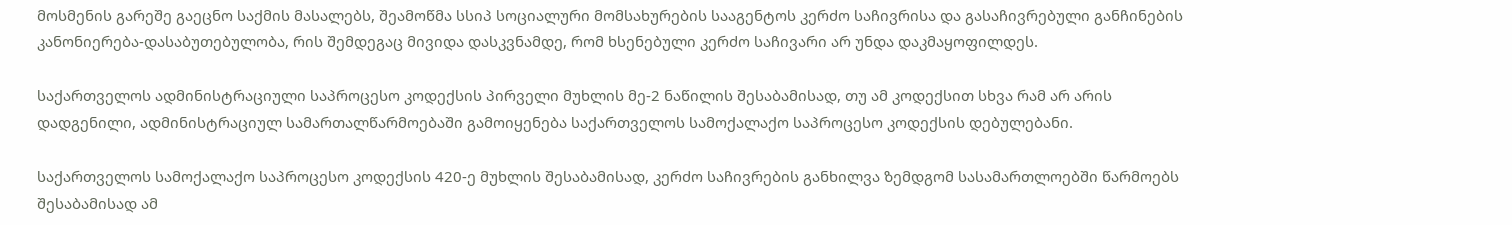მოსმენის გარეშე გაეცნო საქმის მასალებს, შეამოწმა სსიპ სოციალური მომსახურების სააგენტოს კერძო საჩივრისა და გასაჩივრებული განჩინების კანონიერება-დასაბუთებულობა, რის შემდეგაც მივიდა დასკვნამდე, რომ ხსენებული კერძო საჩივარი არ უნდა დაკმაყოფილდეს.

საქართველოს ადმინისტრაციული საპროცესო კოდექსის პირველი მუხლის მე-2 ნაწილის შესაბამისად, თუ ამ კოდექსით სხვა რამ არ არის დადგენილი, ადმინისტრაციულ სამართალწარმოებაში გამოიყენება საქართველოს სამოქალაქო საპროცესო კოდექსის დებულებანი.

საქართველოს სამოქალაქო საპროცესო კოდექსის 420-ე მუხლის შესაბამისად, კერძო საჩივრების განხილვა ზემდგომ სასამართლოებში წარმოებს შესაბამისად ამ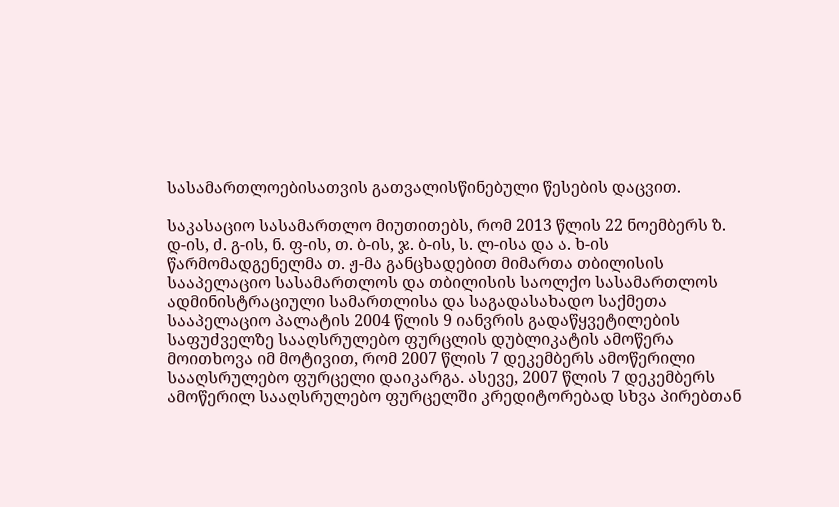სასამართლოებისათვის გათვალისწინებული წესების დაცვით.

საკასაციო სასამართლო მიუთითებს, რომ 2013 წლის 22 ნოემბერს ზ. დ-ის, ძ. გ-ის, ნ. ფ-ის, თ. ბ-ის, ჯ. ბ-ის, ს. ლ-ისა და ა. ხ-ის წარმომადგენელმა თ. ჟ-მა განცხადებით მიმართა თბილისის სააპელაციო სასამართლოს და თბილისის საოლქო სასამართლოს ადმინისტრაციული სამართლისა და საგადასახადო საქმეთა სააპელაციო პალატის 2004 წლის 9 იანვრის გადაწყვეტილების საფუძველზე სააღსრულებო ფურცლის დუბლიკატის ამოწერა მოითხოვა იმ მოტივით, რომ 2007 წლის 7 დეკემბერს ამოწერილი სააღსრულებო ფურცელი დაიკარგა. ასევე, 2007 წლის 7 დეკემბერს ამოწერილ სააღსრულებო ფურცელში კრედიტორებად სხვა პირებთან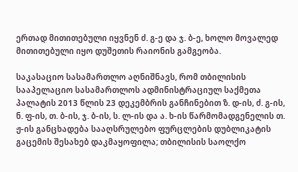ერთად მითითებული იყვნენ ძ. გ-ე და ჯ. ბ-ე, ხოლო მოვალედ მითითებული იყო დუშეთის რაიონის გამგეობა.

საკასაციო სასამართლო აღნიშნავს, რომ თბილისის სააპელაციო სასამართლოს ადმინისტრაციულ საქმეთა პალატის 2013 წლის 23 დეკემბრის განჩინებით ზ. დ-ის, ძ. გ-ის, ნ. ფ-ის, თ. ბ-ის, ჯ. ბ-ის, ს. ლ-ის და ა. ხ-ის წარმომადგენელის თ. ჟ-ის განცხადება სააღსრულებო ფურცლების დუბლიკატის გაცემის შესახებ დაკმაყოფილა; თბილისის საოლქო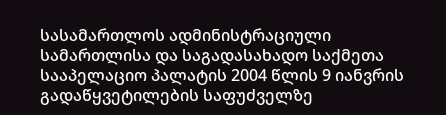სასამართლოს ადმინისტრაციული სამართლისა და საგადასახადო საქმეთა სააპელაციო პალატის 2004 წლის 9 იანვრის გადაწყვეტილების საფუძველზე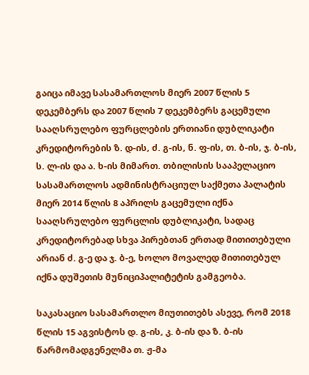გაიცა იმავე სასამართლოს მიერ 2007 წლის 5 დეკემბერს და 2007 წლის 7 დეკემბერს გაცემული სააღსრულებო ფურცლების ერთიანი დუბლიკატი კრედიტორების ზ. დ-ის, ძ. გ-ის, ნ. ფ-ის, თ. ბ-ის, ჯ. ბ-ის, ს. ლ-ის და ა. ხ-ის მიმართ. თბილისის სააპელაციო სასამართლოს ადმინისტრაციულ საქმეთა პალატის მიერ 2014 წლის 8 აპრილს გაცემული იქნა სააღსრულებო ფურცლის დუბლიკატი, სადაც კრედიტორებად სხვა პირებთან ერთად მითითებული არიან ძ. გ-ე და ჯ. ბ-ე, ხოლო მოვალედ მითითებულ იქნა დუშეთის მუნიციპალიტეტის გამგეობა.

საკასაციო სასამართლო მიუთითებს ასევე, რომ 2018 წლის 15 აგვისტოს დ. გ-ის, კ. ბ-ის და ზ. ბ-ის წარმომადგენელმა თ. ჟ-მა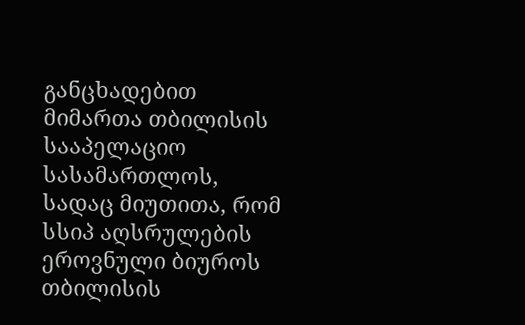განცხადებით მიმართა თბილისის სააპელაციო სასამართლოს, სადაც მიუთითა, რომ სსიპ აღსრულების ეროვნული ბიუროს თბილისის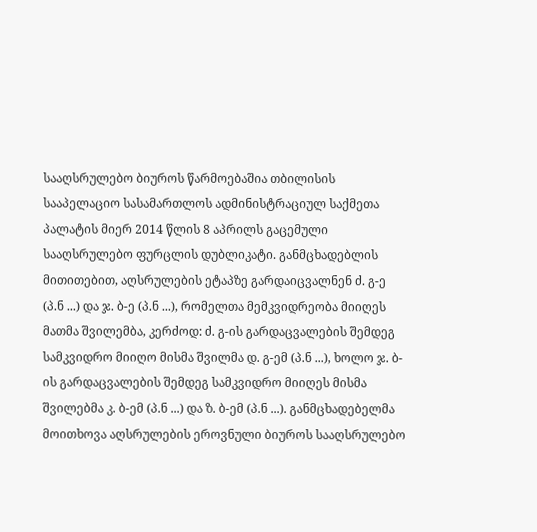სააღსრულებო ბიუროს წარმოებაშია თბილისის სააპელაციო სასამართლოს ადმინისტრაციულ საქმეთა პალატის მიერ 2014 წლის 8 აპრილს გაცემული სააღსრულებო ფურცლის დუბლიკატი. განმცხადებლის მითითებით, აღსრულების ეტაპზე გარდაიცვალნენ ძ. გ-ე (პ.ნ ...) და ჯ. ბ-ე (პ.ნ ...), რომელთა მემკვიდრეობა მიიღეს მათმა შვილემბა, კერძოდ: ძ. გ-ის გარდაცვალების შემდეგ სამკვიდრო მიიღო მისმა შვილმა დ. გ-ემ (პ.ნ ...), ხოლო ჯ. ბ-ის გარდაცვალების შემდეგ სამკვიდრო მიიღეს მისმა შვილებმა კ. ბ-ემ (პ.ნ ...) და ზ. ბ-ემ (პ.ნ ...). განმცხადებელმა მოითხოვა აღსრულების ეროვნული ბიუროს სააღსრულებო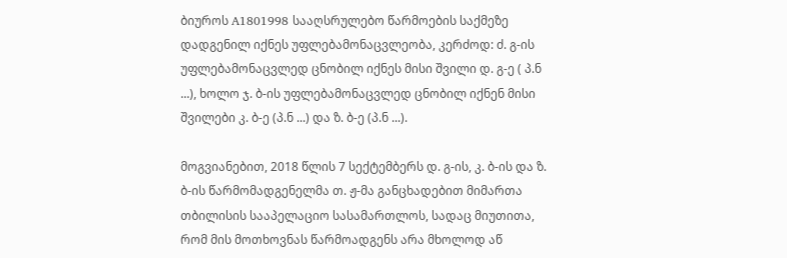ბიუროს A1801998 სააღსრულებო წარმოების საქმეზე დადგენილ იქნეს უფლებამონაცვლეობა, კერძოდ: ძ. გ-ის უფლებამონაცვლედ ცნობილ იქნეს მისი შვილი დ. გ-ე ( პ.ნ ...), ხოლო ჯ. ბ-ის უფლებამონაცვლედ ცნობილ იქნენ მისი შვილები კ. ბ-ე (პ.ნ ...) და ზ. ბ-ე (პ.ნ ...).

მოგვიანებით, 2018 წლის 7 სექტემბერს დ. გ-ის, კ. ბ-ის და ზ. ბ-ის წარმომადგენელმა თ. ჟ-მა განცხადებით მიმართა თბილისის სააპელაციო სასამართლოს, სადაც მიუთითა, რომ მის მოთხოვნას წარმოადგენს არა მხოლოდ აწ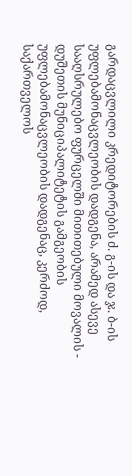გარდაცვლილი კრედიტორების ძ. გ-ის და ჯ. ბ-ის უფლებამონაცვლეობის დადგენა, არამედ ასევე სააღსრულებო ფურცელში მითითებული მოვალის - დუშეთის მუნიციპალიტეტის გამგეობის უფლებამონაცვლეობის დადგენაც, კერძოდ, საქართველოს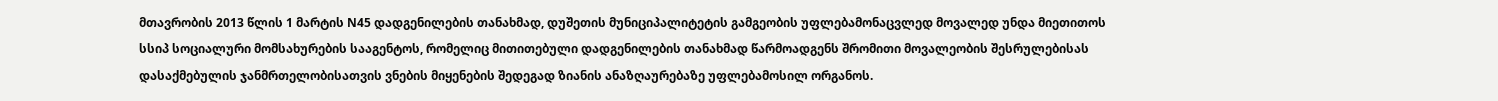მთავრობის 2013 წლის 1 მარტის N45 დადგენილების თანახმად, დუშეთის მუნიციპალიტეტის გამგეობის უფლებამონაცვლედ მოვალედ უნდა მიეთითოს სსიპ სოციალური მომსახურების სააგენტოს, რომელიც მითითებული დადგენილების თანახმად წარმოადგენს შრომითი მოვალეობის შესრულებისას დასაქმებულის ჯანმრთელობისათვის ვნების მიყენების შედეგად ზიანის ანაზღაურებაზე უფლებამოსილ ორგანოს.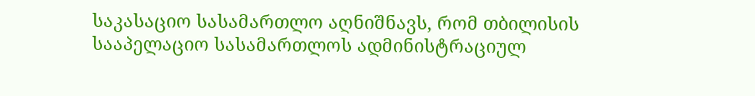საკასაციო სასამართლო აღნიშნავს, რომ თბილისის სააპელაციო სასამართლოს ადმინისტრაციულ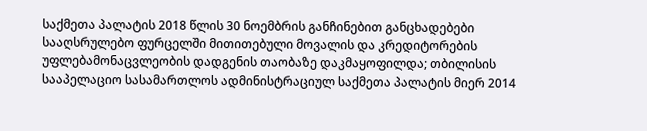საქმეთა პალატის 2018 წლის 30 ნოემბრის განჩინებით განცხადებები სააღსრულებო ფურცელში მითითებული მოვალის და კრედიტორების უფლებამონაცვლეობის დადგენის თაობაზე დაკმაყოფილდა; თბილისის სააპელაციო სასამართლოს ადმინისტრაციულ საქმეთა პალატის მიერ 2014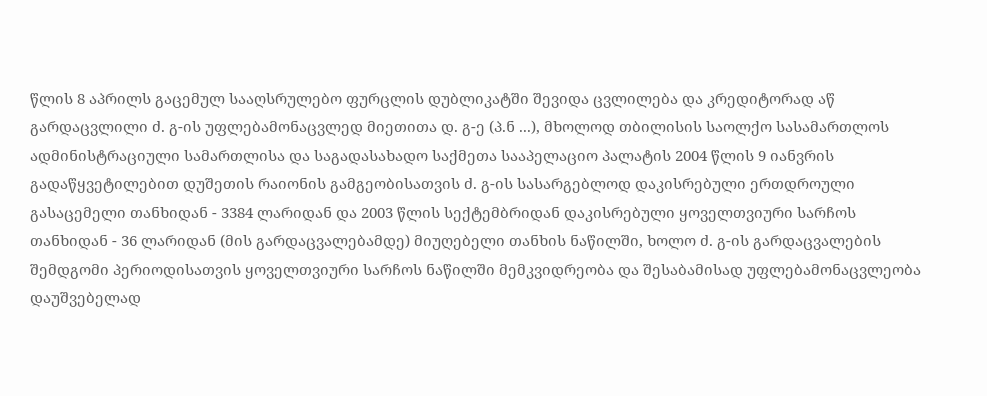წლის 8 აპრილს გაცემულ სააღსრულებო ფურცლის დუბლიკატში შევიდა ცვლილება და კრედიტორად აწ გარდაცვლილი ძ. გ-ის უფლებამონაცვლედ მიეთითა დ. გ-ე (პ.ნ ...), მხოლოდ თბილისის საოლქო სასამართლოს ადმინისტრაციული სამართლისა და საგადასახადო საქმეთა სააპელაციო პალატის 2004 წლის 9 იანვრის გადაწყვეტილებით დუშეთის რაიონის გამგეობისათვის ძ. გ-ის სასარგებლოდ დაკისრებული ერთდროული გასაცემელი თანხიდან - 3384 ლარიდან და 2003 წლის სექტემბრიდან დაკისრებული ყოველთვიური სარჩოს თანხიდან - 36 ლარიდან (მის გარდაცვალებამდე) მიუღებელი თანხის ნაწილში, ხოლო ძ. გ-ის გარდაცვალების შემდგომი პერიოდისათვის ყოველთვიური სარჩოს ნაწილში მემკვიდრეობა და შესაბამისად უფლებამონაცვლეობა დაუშვებელად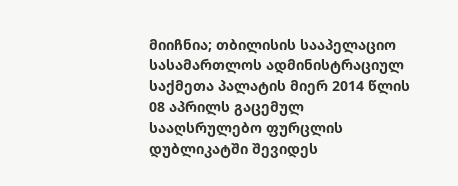მიიჩნია; თბილისის სააპელაციო სასამართლოს ადმინისტრაციულ საქმეთა პალატის მიერ 2014 წლის 08 აპრილს გაცემულ სააღსრულებო ფურცლის დუბლიკატში შევიდეს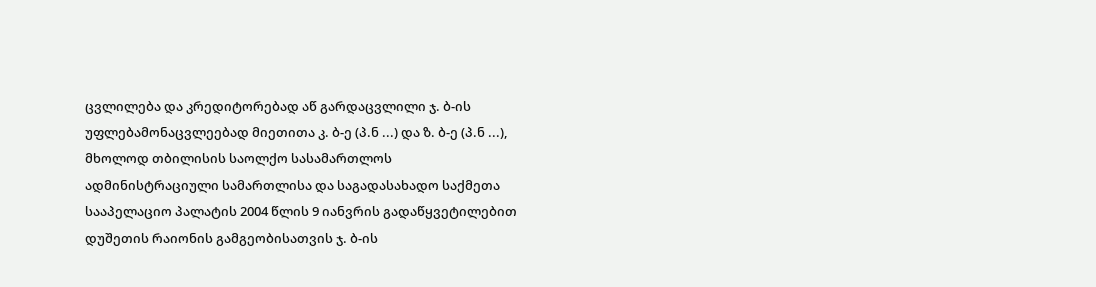ცვლილება და კრედიტორებად აწ გარდაცვლილი ჯ. ბ-ის უფლებამონაცვლეებად მიეთითა კ. ბ-ე (პ.ნ ...) და ზ. ბ-ე (პ.ნ ...), მხოლოდ თბილისის საოლქო სასამართლოს ადმინისტრაციული სამართლისა და საგადასახადო საქმეთა სააპელაციო პალატის 2004 წლის 9 იანვრის გადაწყვეტილებით დუშეთის რაიონის გამგეობისათვის ჯ. ბ-ის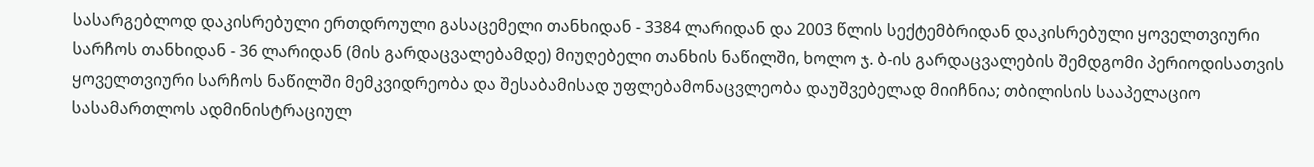სასარგებლოდ დაკისრებული ერთდროული გასაცემელი თანხიდან - 3384 ლარიდან და 2003 წლის სექტემბრიდან დაკისრებული ყოველთვიური სარჩოს თანხიდან - 36 ლარიდან (მის გარდაცვალებამდე) მიუღებელი თანხის ნაწილში, ხოლო ჯ. ბ-ის გარდაცვალების შემდგომი პერიოდისათვის ყოველთვიური სარჩოს ნაწილში მემკვიდრეობა და შესაბამისად უფლებამონაცვლეობა დაუშვებელად მიიჩნია; თბილისის სააპელაციო სასამართლოს ადმინისტრაციულ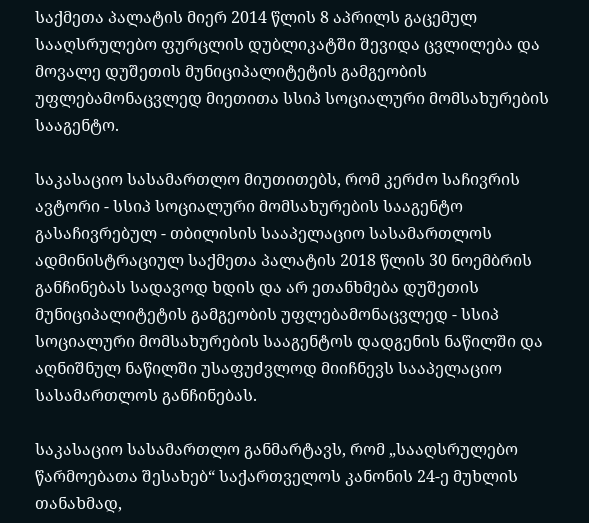საქმეთა პალატის მიერ 2014 წლის 8 აპრილს გაცემულ სააღსრულებო ფურცლის დუბლიკატში შევიდა ცვლილება და მოვალე დუშეთის მუნიციპალიტეტის გამგეობის უფლებამონაცვლედ მიეთითა სსიპ სოციალური მომსახურების სააგენტო.

საკასაციო სასამართლო მიუთითებს, რომ კერძო საჩივრის ავტორი - სსიპ სოციალური მომსახურების სააგენტო გასაჩივრებულ - თბილისის სააპელაციო სასამართლოს ადმინისტრაციულ საქმეთა პალატის 2018 წლის 30 ნოემბრის განჩინებას სადავოდ ხდის და არ ეთანხმება დუშეთის მუნიციპალიტეტის გამგეობის უფლებამონაცვლედ - სსიპ სოციალური მომსახურების სააგენტოს დადგენის ნაწილში და აღნიშნულ ნაწილში უსაფუძვლოდ მიიჩნევს სააპელაციო სასამართლოს განჩინებას.

საკასაციო სასამართლო განმარტავს, რომ „სააღსრულებო წარმოებათა შესახებ“ საქართველოს კანონის 24-ე მუხლის თანახმად,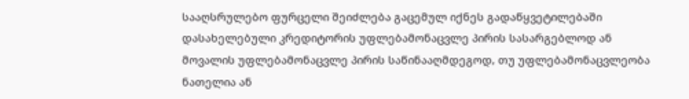სააღსრულებო ფურცელი შეიძლება გაცემულ იქნეს გადაწყვეტილებაში დასახელებული კრედიტორის უფლებამონაცვლე პირის სასარგებლოდ ან მოვალის უფლებამონაცვლე პირის საწინააღმდეგოდ, თუ უფლებამონაცვლეობა ნათელია ან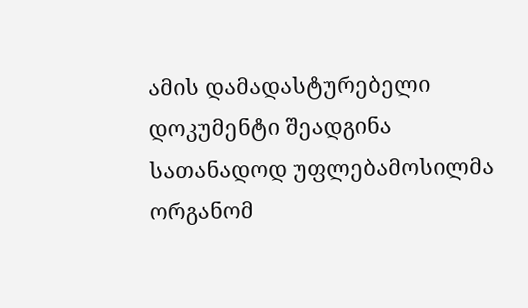ამის დამადასტურებელი დოკუმენტი შეადგინა სათანადოდ უფლებამოსილმა ორგანომ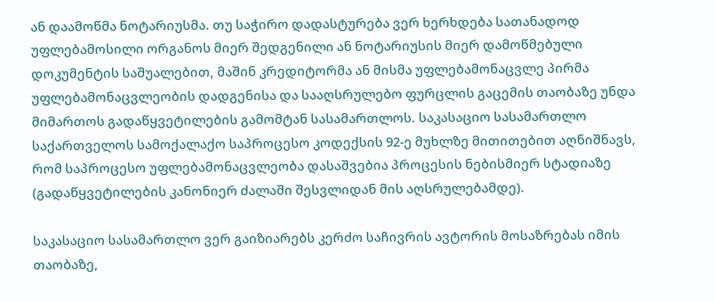ან დაამოწმა ნოტარიუსმა. თუ საჭირო დადასტურება ვერ ხერხდება სათანადოდ უფლებამოსილი ორგანოს მიერ შედგენილი ან ნოტარიუსის მიერ დამოწმებული დოკუმენტის საშუალებით, მაშინ კრედიტორმა ან მისმა უფლებამონაცვლე პირმა უფლებამონაცვლეობის დადგენისა და სააღსრულებო ფურცლის გაცემის თაობაზე უნდა მიმართოს გადაწყვეტილების გამომტან სასამართლოს. საკასაციო სასამართლო საქართველოს სამოქალაქო საპროცესო კოდექსის 92-ე მუხლზე მითითებით აღნიშნავს, რომ საპროცესო უფლებამონაცვლეობა დასაშვებია პროცესის ნებისმიერ სტადიაზე (გადაწყვეტილების კანონიერ ძალაში შესვლიდან მის აღსრულებამდე).

საკასაციო სასამართლო ვერ გაიზიარებს კერძო საჩივრის ავტორის მოსაზრებას იმის თაობაზე,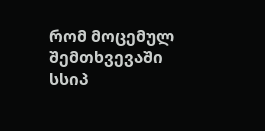რომ მოცემულ შემთხვევაში სსიპ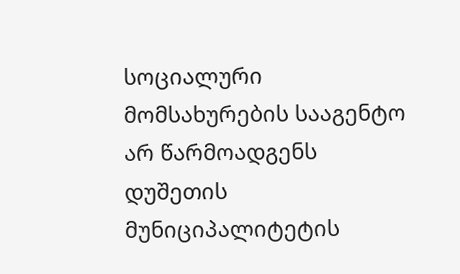სოციალური მომსახურების სააგენტო არ წარმოადგენს დუშეთის მუნიციპალიტეტის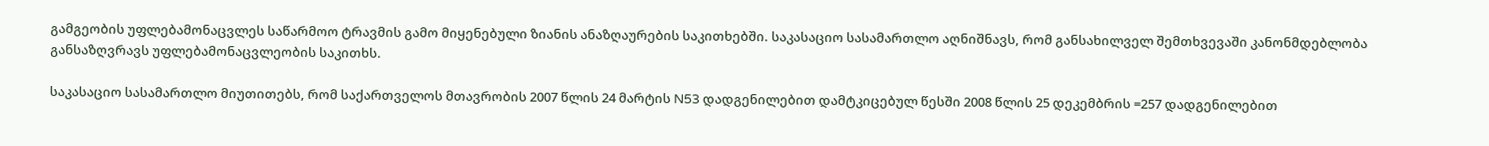გამგეობის უფლებამონაცვლეს საწარმოო ტრავმის გამო მიყენებული ზიანის ანაზღაურების საკითხებში. საკასაციო სასამართლო აღნიშნავს, რომ განსახილველ შემთხვევაში კანონმდებლობა განსაზღვრავს უფლებამონაცვლეობის საკითხს.

საკასაციო სასამართლო მიუთითებს, რომ საქართველოს მთავრობის 2007 წლის 24 მარტის N53 დადგენილებით დამტკიცებულ წესში 2008 წლის 25 დეკემბრის =257 დადგენილებით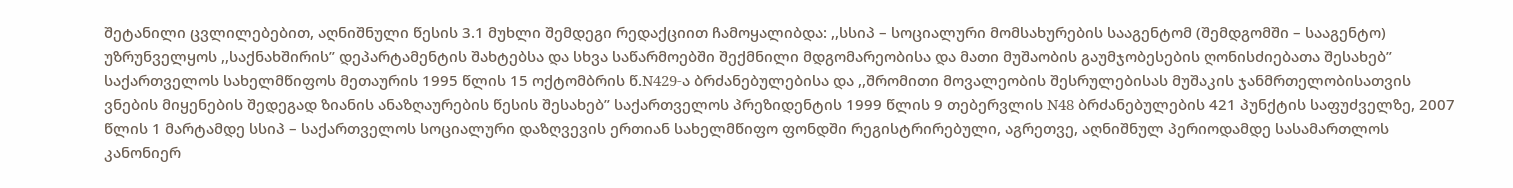შეტანილი ცვლილებებით, აღნიშნული წესის 3.1 მუხლი შემდეგი რედაქციით ჩამოყალიბდა: ,,სსიპ – სოციალური მომსახურების სააგენტომ (შემდგომში – სააგენტო) უზრუნველყოს ,,საქნახშირის” დეპარტამენტის შახტებსა და სხვა საწარმოებში შექმნილი მდგომარეობისა და მათი მუშაობის გაუმჯობესების ღონისძიებათა შესახებ” საქართველოს სახელმწიფოს მეთაურის 1995 წლის 15 ოქტომბრის წ.N429-ა ბრძანებულებისა და ,,შრომითი მოვალეობის შესრულებისას მუშაკის ჯანმრთელობისათვის ვნების მიყენების შედეგად ზიანის ანაზღაურების წესის შესახებ” საქართველოს პრეზიდენტის 1999 წლის 9 თებერვლის N48 ბრძანებულების 421 პუნქტის საფუძველზე, 2007 წლის 1 მარტამდე სსიპ – საქართველოს სოციალური დაზღვევის ერთიან სახელმწიფო ფონდში რეგისტრირებული, აგრეთვე, აღნიშნულ პერიოდამდე სასამართლოს კანონიერ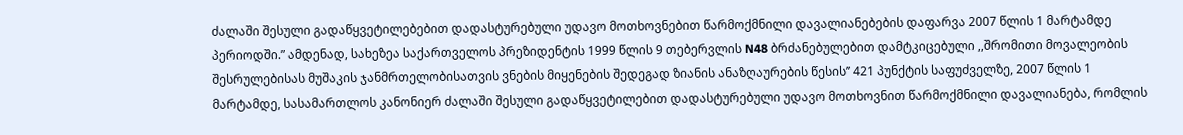ძალაში შესული გადაწყვეტილებებით დადასტურებული უდავო მოთხოვნებით წარმოქმნილი დავალიანებების დაფარვა 2007 წლის 1 მარტამდე პერიოდში.” ამდენად, სახეზეა საქართველოს პრეზიდენტის 1999 წლის 9 თებერვლის N48 ბრძანებულებით დამტკიცებული ,,შრომითი მოვალეობის შესრულებისას მუშაკის ჯანმრთელობისათვის ვნების მიყენების შედეგად ზიანის ანაზღაურების წესის’’ 421 პუნქტის საფუძველზე, 2007 წლის 1 მარტამდე, სასამართლოს კანონიერ ძალაში შესული გადაწყვეტილებით დადასტურებული უდავო მოთხოვნით წარმოქმნილი დავალიანება, რომლის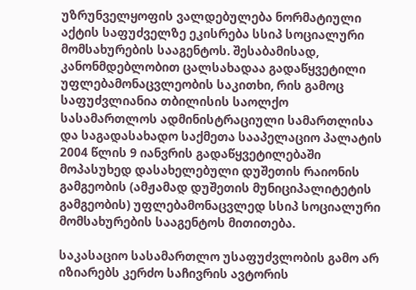უზრუნველყოფის ვალდებულება ნორმატიული აქტის საფუძველზე ეკისრება სსიპ სოციალური მომსახურების სააგენტოს. შესაბამისად, კანონმდებლობით ცალსახადაა გადაწყვეტილი უფლებამონაცვლეობის საკითხი, რის გამოც საფუძვლიანია თბილისის საოლქო სასამართლოს ადმინისტრაციული სამართლისა და საგადასახადო საქმეთა სააპელაციო პალატის 2004 წლის 9 იანვრის გადაწყვეტილებაში მოპასუხედ დასახელებული დუშეთის რაიონის გამგეობის (ამჟამად დუშეთის მუნიციპალიტეტის გამგეობის) უფლებამონაცვლედ სსიპ სოციალური მომსახურების სააგენტოს მითითება.

საკასაციო სასამართლო უსაფუძვლობის გამო არ იზიარებს კერძო საჩივრის ავტორის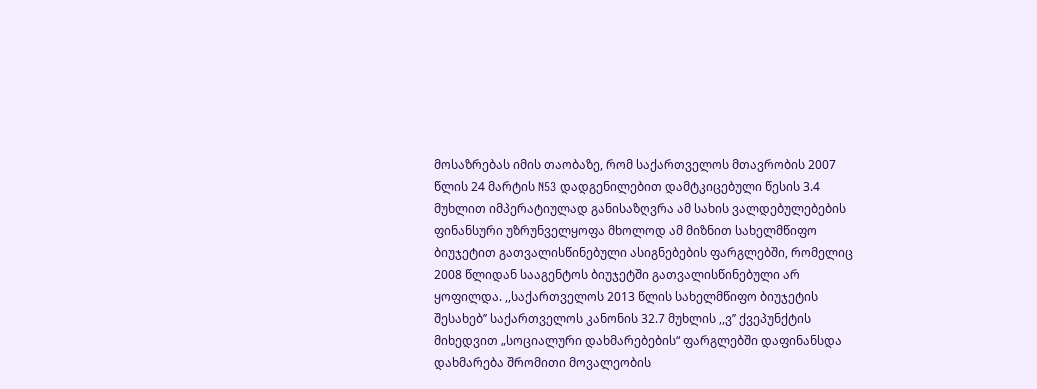მოსაზრებას იმის თაობაზე, რომ საქართველოს მთავრობის 2007 წლის 24 მარტის N53 დადგენილებით დამტკიცებული წესის 3.4 მუხლით იმპერატიულად განისაზღვრა ამ სახის ვალდებულებების ფინანსური უზრუნველყოფა მხოლოდ ამ მიზნით სახელმწიფო ბიუჯეტით გათვალისწინებული ასიგნებების ფარგლებში, რომელიც 2008 წლიდან სააგენტოს ბიუჯეტში გათვალისწინებული არ ყოფილდა. ,,საქართველოს 2013 წლის სახელმწიფო ბიუჯეტის შესახებ’’ საქართველოს კანონის 32.7 მუხლის ,,ვ’’ ქვეპუნქტის მიხედვით „სოციალური დახმარებების“ ფარგლებში დაფინანსდა დახმარება შრომითი მოვალეობის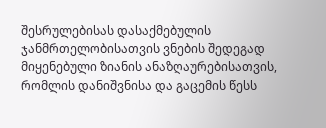შესრულებისას დასაქმებულის ჯანმრთელობისათვის ვნების შედეგად მიყენებული ზიანის ანაზღაურებისათვის, რომლის დანიშვნისა და გაცემის წესს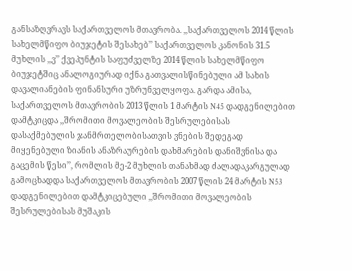განსაზღვრავს საქართველოს მთავრობა. ,,საქართველოს 2014 წლის სახელმწიფო ბიუჯეტის შესახებ’’ საქართველოს კანონის 31.5 მუხლის ,,ვ’’ ქვეპუნტის საფუძველზე 2014 წლის სახელმწიფო ბიუჯეტშიც ანალოგიურად იქნა გათვალისწინებული ამ სახის დავალიანების ფინანსური უზრუნველყოფა. გარდა ამისა, საქართველოს მთავრობის 2013 წლის 1 მარტის N45 დადგენილებით დამტკიცდა ,,შრომითი მოვალეობის შესრულებისას დასაქმებულის ჯანმრთელობისათვის ვნების შედეგად მიყენებული ზიანის ანაზრაურების დახმარების დანიშვნისა და გაცემის წესი’’, რომლის მე-2 მუხლის თანახმად ძალადაკარგულად გამოცხადდა საქართველოს მთავრობის 2007 წლის 24 მარტის N53 დადგენილებით დამტკიცებული ,,შრომითი მოვალეობის შესრულებისას მუშაკის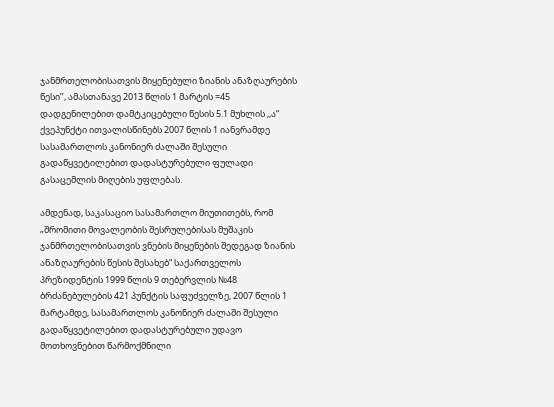ჯანმრთელობისათვის მიყენებული ზიანის ანაზღაურების წესი’’, ამასთანავე 2013 წლის 1 მარტის =45 დადგენილებით დამტკიცებული წესის 5.1 მუხლის ,,ა“ ქვეპუნქტი ითვალისწინებს 2007 წლის 1 იანვრამდე სასამართლოს კანონიერ ძალაში შესული გადაწყვეტილებით დადასტურებული ფულადი გასაცემლის მიღების უფლებას.

ამდენად, საკასაციო სასამართლო მიუთითებს, რომ „შრომითი მოვალეობის შესრულებისას მუშაკის ჯანმრთელობისათვის ვნების მიყენების შედეგად ზიანის ანაზღაურების წესის შესახებ“ საქართველოს პრეზიდენტის 1999 წლის 9 თებერვლის №48 ბრძანებულების 421 პუნქტის საფუძველზე, 2007 წლის 1 მარტამდე, სასამართლოს კანონიერ ძალაში შესული გადაწყვეტილებით დადასტურებული უდავო მოთხოვნებით წარმოქმნილი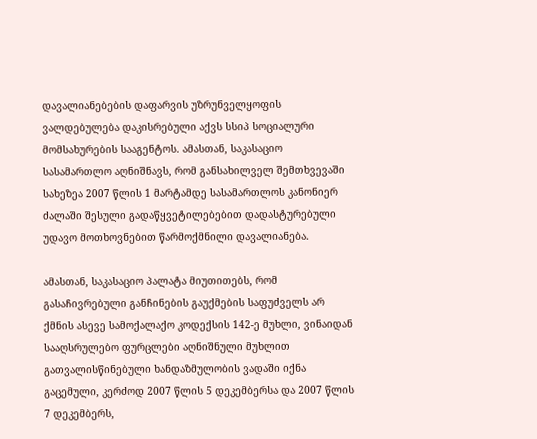დავალიანებების დაფარვის უზრუნველყოფის ვალდებულება დაკისრებული აქვს სსიპ სოციალური მომსახურების სააგენტოს. ამასთან, საკასაციო სასამართლო აღნიშნავს, რომ განსახილველ შემთხვევაში სახეზეა 2007 წლის 1 მარტამდე სასამართლოს კანონიერ ძალაში შესული გადაწყვეტილებებით დადასტურებული უდავო მოთხოვნებით წარმოქმნილი დავალიანება.

ამასთან, საკასაციო პალატა მიუთითებს, რომ გასაჩივრებული განჩინების გაუქმების საფუძველს არ ქმნის ასევე სამოქალაქო კოდექსის 142-ე მუხლი, ვინაიდან სააღსრულებო ფურცლები აღნიშნული მუხლით გათვალისწინებული ხანდაზმულობის ვადაში იქნა გაცემული, კერძოდ 2007 წლის 5 დეკემბერსა და 2007 წლის 7 დეკემბერს,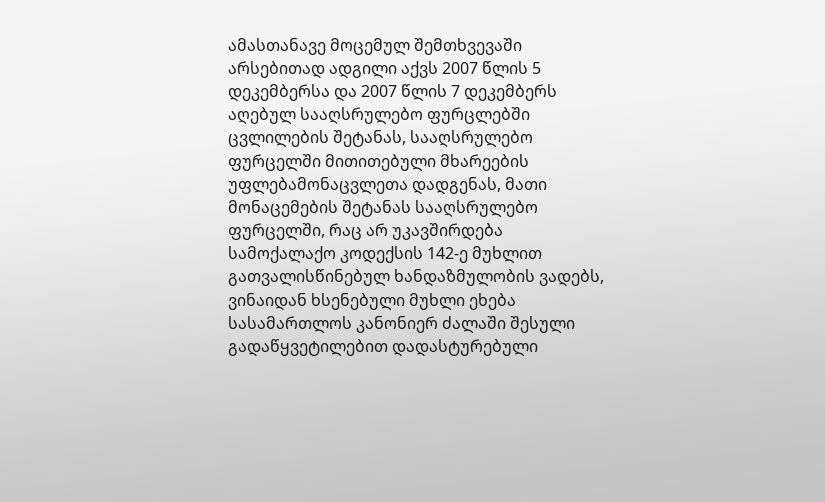ამასთანავე მოცემულ შემთხვევაში არსებითად ადგილი აქვს 2007 წლის 5 დეკემბერსა და 2007 წლის 7 დეკემბერს აღებულ სააღსრულებო ფურცლებში ცვლილების შეტანას, სააღსრულებო ფურცელში მითითებული მხარეების უფლებამონაცვლეთა დადგენას, მათი მონაცემების შეტანას სააღსრულებო ფურცელში, რაც არ უკავშირდება სამოქალაქო კოდექსის 142-ე მუხლით გათვალისწინებულ ხანდაზმულობის ვადებს, ვინაიდან ხსენებული მუხლი ეხება სასამართლოს კანონიერ ძალაში შესული გადაწყვეტილებით დადასტურებული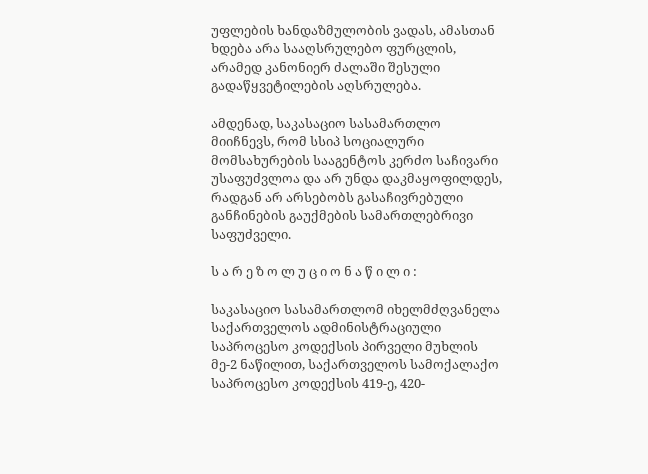უფლების ხანდაზმულობის ვადას, ამასთან ხდება არა სააღსრულებო ფურცლის, არამედ კანონიერ ძალაში შესული გადაწყვეტილების აღსრულება.

ამდენად, საკასაციო სასამართლო მიიჩნევს, რომ სსიპ სოციალური მომსახურების სააგენტოს კერძო საჩივარი უსაფუძვლოა და არ უნდა დაკმაყოფილდეს, რადგან არ არსებობს გასაჩივრებული განჩინების გაუქმების სამართლებრივი საფუძველი.

ს ა რ ე ზ ო ლ უ ც ი ო ნ ა წ ი ლ ი :

საკასაციო სასამართლომ იხელმძღვანელა საქართველოს ადმინისტრაციული საპროცესო კოდექსის პირველი მუხლის მე-2 ნაწილით, საქართველოს სამოქალაქო საპროცესო კოდექსის 419-ე, 420-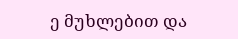ე მუხლებით და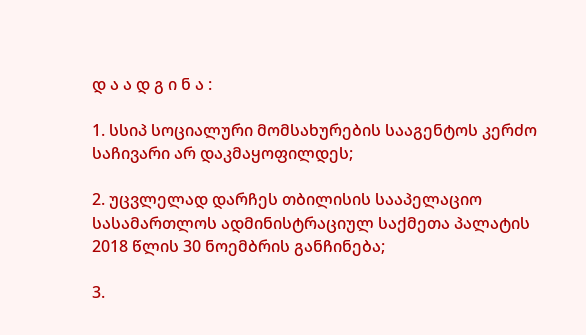დ ა ა დ გ ი ნ ა :

1. სსიპ სოციალური მომსახურების სააგენტოს კერძო საჩივარი არ დაკმაყოფილდეს;

2. უცვლელად დარჩეს თბილისის სააპელაციო სასამართლოს ადმინისტრაციულ საქმეთა პალატის 2018 წლის 30 ნოემბრის განჩინება;

3.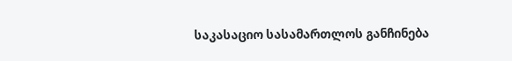საკასაციო სასამართლოს განჩინება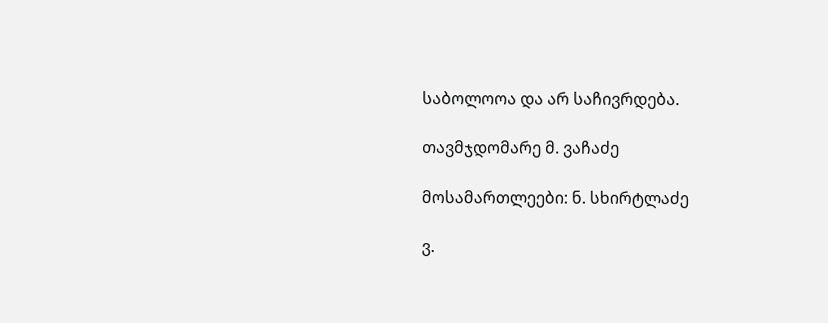საბოლოოა და არ საჩივრდება.

თავმჯდომარე მ. ვაჩაძე

მოსამართლეები: ნ. სხირტლაძე

ვ.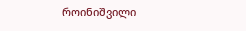როინიშვილი